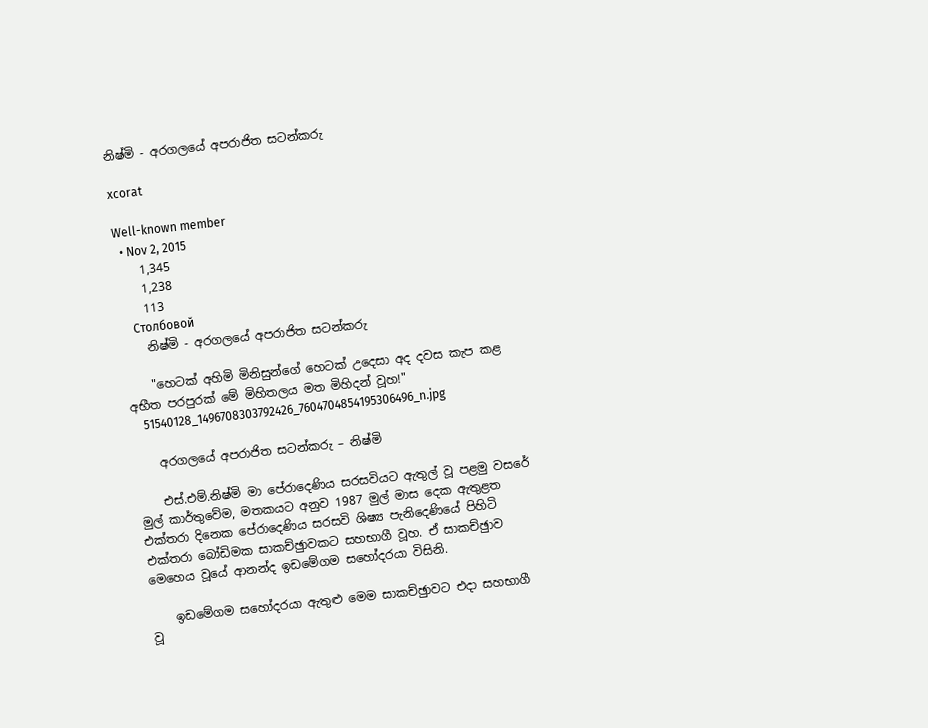නිෂ්මි - අරගලයේ අපරාජිත සටන්කරු

xcorat

Well-known member
  • Nov 2, 2015
    1,345
    1,238
    113
    Столбовой
    නිෂ්මි - අරගලයේ අපරාජිත සටන්කරු

    "හෙටක් අහිමි මිනිසුන්ගේ හෙටක් උදෙසා අද දවස කැප කළ අභීත පරපුරක් මේ මිහිතලය මත මිහිදන් වූහ!"
    51540128_1496708303792426_7604704854195306496_n.jpg

    අරගලයේ අපරාජිත සටන්කරු – නිෂ්මි

    එස්.එම්.නිෂ්මි මා පේරාදෙණිය සරසවියට ඇතුල් වූ පළමු වසරේ මුල් කාර්තුවේම, මතකයට අනුව 1987 මුල් මාස දෙක ඇතුළත එක්තරා දිනෙක පේරාදෙණිය සරසවි ශිෂ්‍ය පැනිදෙණියේ පිහිටි එක්තරා බෝඩිමක සාකච්ඡුාවකට සහභාගී වූහ. ඒ සාකච්ඡුාව මෙහෙය වූයේ ආනන්ද ඉඩමේගම සහෝදරයා විසිනි.

    ඉඩමේගම සහෝදරයා ඇතුළු මෙම සාකච්ඡුාවට එදා සහභාගී වූ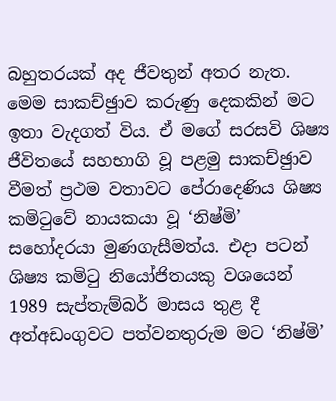බහුතරයක් අද ජීවතුන් අතර නැත. මෙම සාකච්ඡුාව කරුණු දෙකකින් මට ඉතා වැදගත් විය. ඒ මගේ සරසවි ශිෂ්‍ය ජීවිතයේ සහභාගි වූ පළමු සාකච්ඡුාව වීමත් ප්‍රථම වතාවට පේරාදෙණිය ශිෂ්‍ය කමිටුවේ නායකයා වූ ‘නිෂ්මි’ සහෝදරයා මුණගැසීමත්ය. එදා පටන් ශිෂ්‍ය කමිටු නියෝජිතයකු වශයෙන් 1989 සැප්තැම්බර් මාසය තුළ දී අත්අඩංගුවට පත්වනතුරුම මට ‘නිෂ්මි’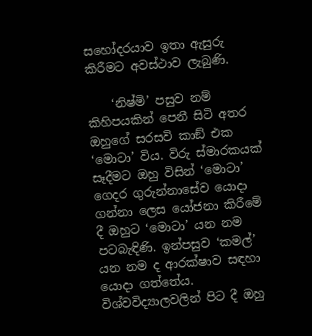සහෝදරයාව ඉතා ඇසුරු කිරීමට අවස්ථාව ලැබුණි.

    ‘නිෂ්මි’ පසුව නම් කිහිපයකින් පෙනී සිටි අතර ඔහුගේ සරසවි කාඞ් එක ‘මොටා’ විය. විරු ස්මාරකයක් සෑදීමට ඔහු විසින් ‘මොටා’ ගෙදර ගුරුන්නාසේව යොදා ගන්නා ලෙස යෝජනා කිරීමේ දී ඔහුට ‘මොටා’ යන නම පටබැඳිණි. ඉන්පසුව ‘කමල්’ යන නම ද ආරක්ෂාව සඳහා යොදා ගත්තේය. විශ්වවිද්‍යාලවලින් පිට දී ඔහු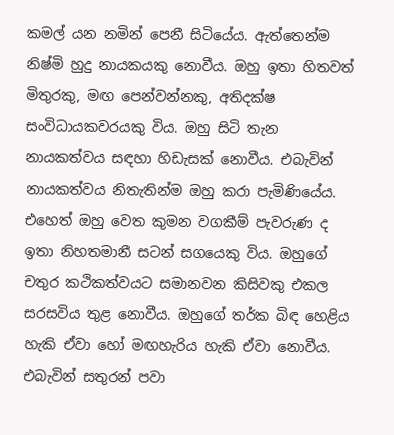කමල් යන නමින් පෙනී සිටියේය. ඇත්තෙන්ම නිෂ්මි හුදු නායකයකු නොවීය. ඔහු ඉතා හිතවත් මිතුරකු, මඟ පෙන්වන්නකු, අතිදක්ෂ සංවිධායකවරයකු විය. ඔහු සිටි තැන නායකත්වය සඳහා හිඩැසක් නොවීය. එබැවින් නායකත්වය නිතැතින්ම ඔහු කරා පැමිණියේය. එහෙත් ඔහු වෙත කුමන වගකීම් පැවරුණ ද ඉතා නිහතමානී සටන් සගයෙකු විය. ඔහුගේ චතුර කථිකත්වයට සමානවන කිසිවකු එකල සරසවිය තුළ නොවීය. ඔහුගේ තර්ක බිඳ හෙළිය හැකි ඒවා හෝ මඟහැරිය හැකි ඒවා නොවීය. එබැවින් සතුරන් පවා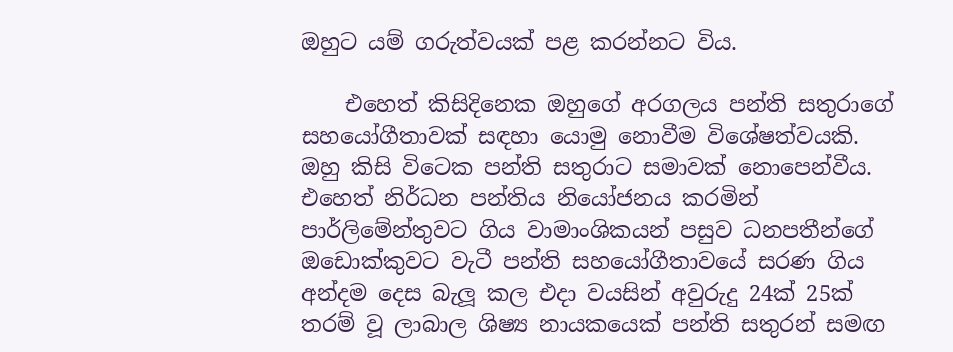ඔහුට යම් ගරුත්වයක් පළ කරන්නට විය.

    එහෙත් කිසිදිනෙක ඔහුගේ අරගලය පන්ති සතුරාගේ සහයෝගීතාවක් සඳහා යොමු නොවීම විශේෂත්වයකි. ඔහු කිසි විටෙක පන්ති සතුරාට සමාවක් නොපෙන්වීය. එහෙත් නිර්ධන පන්තිය නියෝජනය කරමින් පාර්ලිමේන්තුවට ගිය වාමාංශිකයන් පසුව ධනපතීන්ගේ ඔඩොක්කුවට වැටී පන්ති සහයෝගීතාවයේ සරණ ගිය අන්දම දෙස බැලූ කල එදා වයසින් අවුරුදු 24ක් 25ක් තරම් වූ ලාබාල ශිෂ්‍ය නායකයෙක් පන්ති සතුරන් සමඟ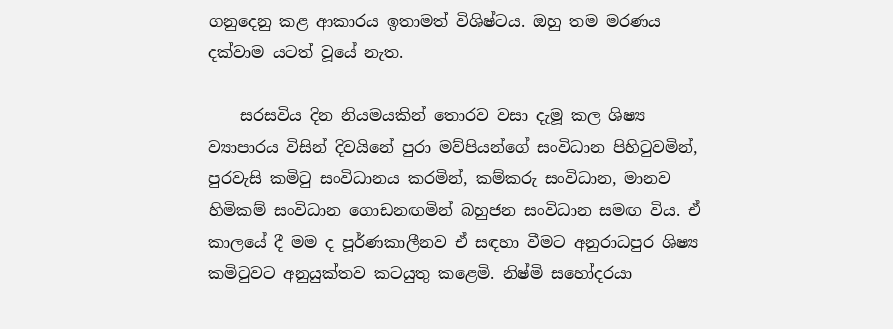ගනුදෙනු කළ ආකාරය ඉතාමත් විශිෂ්ටය. ඔහු තම මරණය දක්වාම යටත් වූයේ නැත.

    සරසවිය දින නියමයකින් තොරව වසා දැමූ කල ශිෂ්‍ය ව්‍යාපාරය විසින් දිවයිනේ පුරා මව්පියන්ගේ සංවිධාන පිහිටුවමින්, පුරවැසි කමිටු සංවිධානය කරමින්, කම්කරු සංවිධාන, මානව හිමිකම් සංවිධාන ගොඩනඟමින් බහුජන සංවිධාන සමඟ විය. ඒ කාලයේ දී මම ද පූර්ණකාලීනව ඒ සඳහා වීමට අනුරාධපුර ශිෂ්‍ය කමිටුවට අනුයුක්තව කටයුතු කළෙමි. නිෂ්මි සහෝදරයා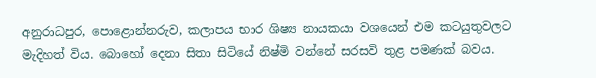අනුරාධපුර, පොළොන්නරුව, කලාපය භාර ශිෂ්‍ය නායකයා වශයෙන් එම කටයුතුවලට මැදිහත් විය. බොහෝ දෙනා සිතා සිටියේ නිෂ්මි වන්නේ සරසවි තුළ පමණක් බවය.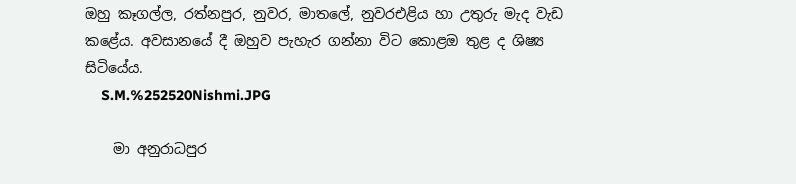ඔහු කෑගල්ල, රත්නපුර, නුවර, මාතලේ, නුවරඑළිය හා උතුරු මැද වැඩ කළේය. අවසානයේ දී ඔහුව පැහැර ගන්නා විට කොළඔ තුළ ද ශිෂ්‍ය සිටියේය.
    S.M.%252520Nishmi.JPG

    මා අනුරාධපුර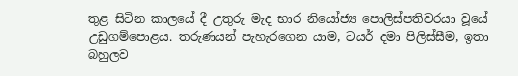තුළ සිටින කාලයේ දී උතුරු මැද භාර නියෝජ්‍ය පොලිස්පතිවරයා වූයේ උඩුගම්පොළය. තරුණයන් පැහැරගෙන යාම, ටයර් දමා පිලිස්සීම, ඉතා බහුලව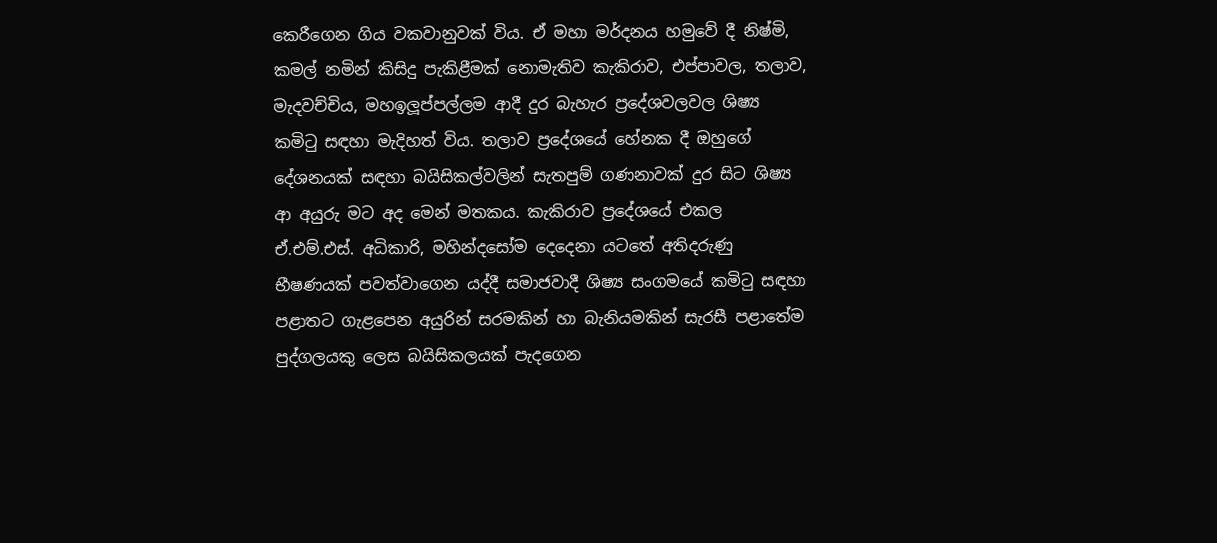කෙරීගෙන ගිය වකවානුවක් විය. ඒ මහා මර්දනය හමුවේ දී නිෂ්මි, කමල් නමින් කිසිදු පැකිළීමක් නොමැතිව කැකිරාව, එප්පාවල, තලාව, මැදවච්චිය, මහඉලූප්පල්ලම ආදී දුර බැහැර ප්‍රදේශවලවල ශිෂ්‍ය කමිටු සඳහා මැදිහත් විය. තලාව ප්‍රදේශයේ හේනක දී ඔහුගේ දේශනයක් සඳහා බයිසිකල්වලින් සැතපුම් ගණනාවක් දුර සිට ශිෂ්‍ය ආ අයුරු මට අද මෙන් මතකය. කැකිරාව ප්‍රදේශයේ එකල ඒ.එම්.එස්. අධිකාරි, මහින්දසෝම දෙදෙනා යටතේ අතිදරුණු භීෂණයක් පවත්වාගෙන යද්දී සමාජවාදී ශිෂ්‍ය සංගමයේ කමිටු සඳහා පළාතට ගැළපෙන අයුරින් සරමකින් හා බැනියමකින් සැරසී පළාතේම පුද්ගලයකු ලෙස බයිසිකලයක් පැදගෙන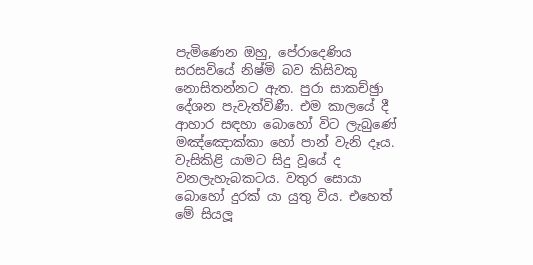පැමිණෙන ඔහු, පේරාදෙණිය සරසවියේ නිෂ්මි බව කිසිවකු නොසිතන්නට ඇත. පුරා සාකච්ඡුා දේශන පැවැත්විණී. එම කාලයේ දී ආහාර සඳහා බොහෝ විට ලැබුණේ මඤ්ඤොක්කා හෝ පාන් වැනි දෑය. වැසිකිළි යාමට සිදු වූයේ ද වනලැහැබකටය. වතුර සොයා බොහෝ දුරක් යා යුතු විය. එහෙත් මේ සියලූ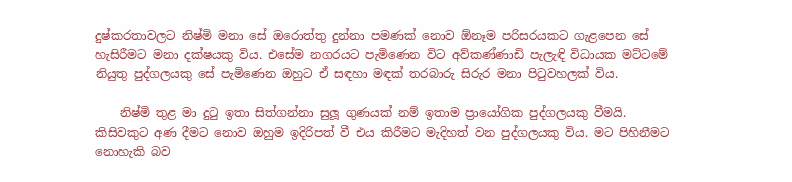දුෂ්කරතාවලට නිෂ්මි මනා සේ ඔරොත්තු දුන්නා පමණක් නොව ඕනෑම පරිසරයකට ගැළපෙන සේ හැසිරීමට මනා දක්ෂයකු විය. එසේම නගරයට පැමිණෙන විට අව්කණ්ණාඩි පැලැඳි විධායක මට්ටමේ නියුතු පුද්ගලයකු සේ පැමිණෙන ඔහුට ඒ සඳහා මඳක් තරබාරු සිරුර මනා පිටුවහලක් විය.

    නිෂ්මි තුළ මා දුටු ඉතා සිත්ගන්නා සුලූ ගුණයක් නම් ඉතාම ප්‍රායෝගික පුද්ගලයකු වීමයි. කිසිවකුට අණ දීමට නොව ඔහුම ඉදිරිපත් වී එය කිරීමට මැදිහත් වන පුද්ගලයකු විය. මට පිහිනීමට නොහැකි බව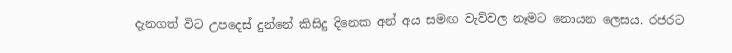දැනගත් විට උපදෙස් දුන්නේ කිසිදු දිනෙක අන් අය සමඟ වැව්වල නෑමට නොයන ලෙසය. රජරට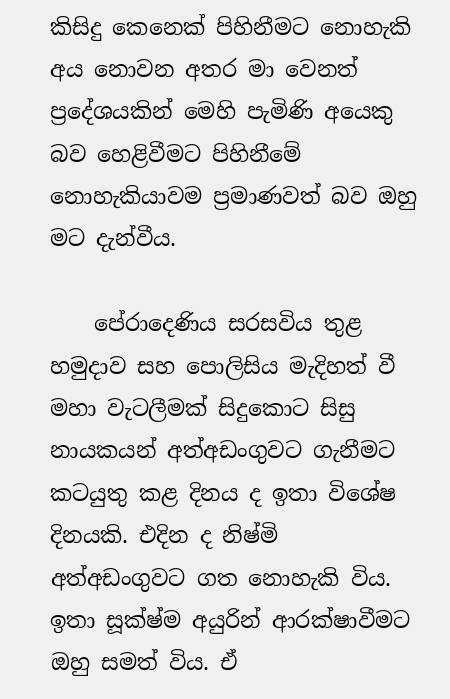කිසිදු කෙනෙක් පිහිනීමට නොහැකි අය නොවන අතර මා වෙනත් ප්‍රදේශයකින් මෙහි පැමිණි අයෙකු බව හෙළිවීමට පිහිනීමේ නොහැකියාවම ප්‍රමාණවත් බව ඔහු මට දැන්වීය.

    පේරාදෙණිය සරසවිය තුළ හමුදාව සහ පොලිසිය මැදිහත් වී මහා වැටලීමක් සිදුකොට සිසු නායකයන් අත්අඩංගුවට ගැනීමට කටයුතු කළ දිනය ද ඉතා විශේෂ දිනයකි. එදින ද නිෂ්මි අත්අඩංගුවට ගත නොහැකි විය. ඉතා සූක්ෂ්ම අයුරින් ආරක්ෂාවීමට ඔහු සමත් විය. ඒ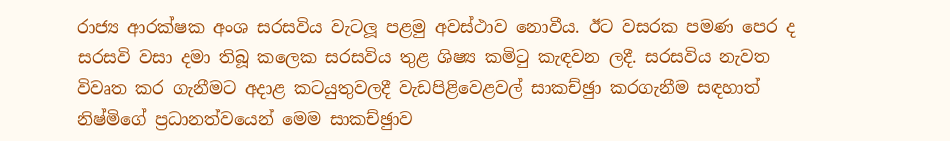රාජ්‍ය ආරක්ෂක අංශ සරසවිය වැටලූ පළමු අවස්ථාව නොවීය. ඊට වසරක පමණ පෙර ද සරසවි වසා දමා තිබූ කලෙක සරසවිය තුළ ශිෂ්‍ය කමිටු කැඳවන ලදී. සරසවිය නැවත විවෘත කර ගැනීමට අදාළ කටයුතුවලදී වැඩපිළිවෙළවල් සාකච්ඡුා කරගැනීම සඳහාත් නිෂ්මිගේ ප්‍රධානත්වයෙන් මෙම සාකච්ඡුාව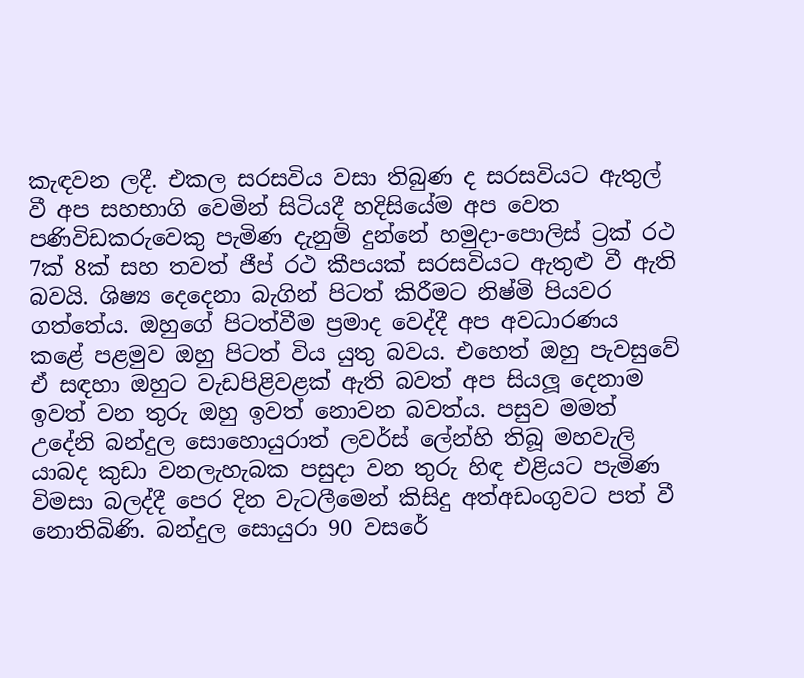කැඳවන ලදී. එකල සරසවිය වසා තිබුණ ද සරසවියට ඇතුල් වී අප සහභාගි වෙමින් සිටියදී හදිසියේම අප වෙත පණිවිඩකරුවෙකු පැමිණ දැනුම් දුන්නේ හමුදා-පොලිස් ට්‍රක් රථ 7ක් 8ක් සහ තවත් ජීප් රථ කීපයක් සරසවියට ඇතුළු වී ඇති බවයි. ශිෂ්‍ය දෙදෙනා බැගින් පිටත් කිරීමට නිෂ්මි පියවර ගත්තේය. ඔහුගේ පිටත්වීම ප්‍රමාද වෙද්දී අප අවධාරණය කළේ පළමුව ඔහු පිටත් විය යුතු බවය. එහෙත් ඔහු පැවසුවේ ඒ සඳහා ඔහුට වැඩපිළිවළක් ඇති බවත් අප සියලූ දෙනාම ඉවත් වන තුරු ඔහු ඉවත් නොවන බවත්ය. පසුව මමත් උදේනි බන්දුල සොහොයුරාත් ලවර්ස් ලේන්හි තිබූ මහවැලි යාබද කුඩා වනලැහැබක පසුදා වන තුරු හිඳ එළියට පැමිණ විමසා බලද්දී පෙර දින වැටලීමෙන් කිසිදු අත්අඩංගුවට පත් වී නොතිබිණි. බන්දුල සොයුරා 90 වසරේ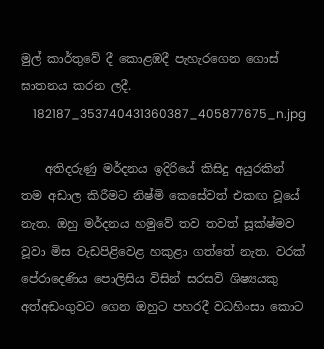මුල් කාර්තුවේ දී කොළඹදී පැහැරගෙන ගොස් ඝාතනය කරන ලදී.
    182187_353740431360387_405877675_n.jpg

    අතිදරුණු මර්දනය ඉදිරියේ කිසිදු අයුරකින් තම අඩාල කිරීමට නිෂ්මි කෙසේවත් එකඟ වූයේ නැත. ඔහු මර්දනය හමුවේ තව තවත් සූක්ෂ්මව වූවා මිස වැඩපිළිවෙළ හකුළා ගත්තේ නැත. වරක් පේරාදෙණිය පොලිසිය විසින් සරසවි ශිෂ්‍යයකු අත්අඩංගුවට ගෙන ඔහුට පහරදී වධහිංසා කොට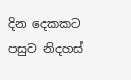දින දෙකකට පසුව නිදහස්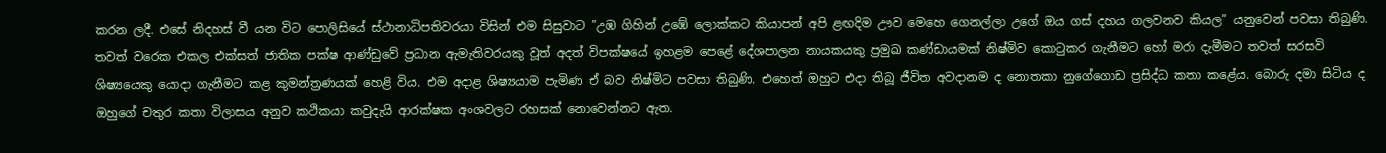කරන ලදී. එසේ නිදහස් වී යන විට පොලිසියේ ස්ථානාධිපතිවරයා විසින් එම සිසුවාට ”උඹ ගිහින් උඹේ ලොක්කට කියාපන් අපි ළඟදිම ඌව මෙහෙ ගෙනල්ලා උගේ ඔය ගස් දහය ගලවනව කියල” යනුවෙන් පවසා තිබුණි. තවත් වරෙක එකල එක්සත් ජාතික පක්ෂ ආණ්ඩුවේ ප්‍රධාන ඇමැතිවරයකු වූත් අදත් විපක්ෂයේ ඉහළම පෙළේ දේශපාලන නායකයකු ප්‍රමුඛ කණ්ඩායමක් නිෂ්මිව කොටුකර ගැනීමට හෝ මරා දැමීමට තවත් සරසවි ශිෂ්‍යයෙකු යොදා ගැනීමට කළ කුමන්ත්‍රණයක් හෙළි විය. එම අදාළ ශිෂ්‍යයාම පැමිණ ඒ බව නිෂ්මිට පවසා තිබුණි. එහෙත් ඔහුට එදා තිබූ ජීවිත අවදානම ද නොතකා නුගේගොඩ ප්‍රසිද්ධ කතා කළේය. බොරු දමා සිටිය ද ඔහුගේ චතුර කතා විලාසය අනුව කථිකයා කවුදැයි ආරක්ෂක අංශවලට රහසක් නොවෙන්නට ඇත.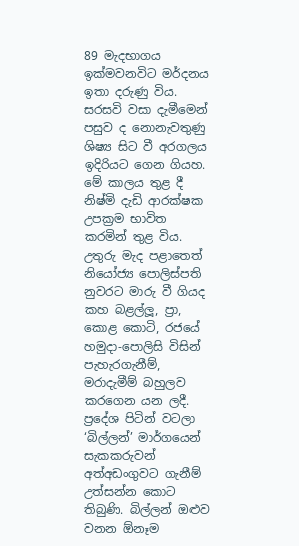89 මැදභාගය ඉක්මවනවිට මර්දනය ඉතා දරුණු විය. සරසවි වසා දැමීමෙන් පසුව ද නොනැවතුණු ශිෂ්‍ය සිට වී අරගලය ඉදිරියට ගෙන ගියහ. මේ කාලය තුළ දී නිෂ්මි දැඩි ආරක්ෂක උපක්‍රම භාවිත කරමින් තුළ විය. උතුරු මැද පළාතෙත් නියෝජ්‍ය පොලිස්පති නුවරට මාරු වී ගියද කහ බළල්ලූ, ප්‍රා, කොළ කොටි, රජයේ හමුදා-පොලිසි විසින් පැහැරගැනීම්, මරාදැමීම් බහුලව කරගෙන යන ලදී. ප්‍රදේශ පිටින් වටලා ‘බිල්ලන්’ මාර්ගයෙන් සැකකරුවන් අත්අඩංගුවට ගැනීම් උත්සන්න කොට තිබුණි. බිල්ලන් ඔළුව වනන ඕනෑම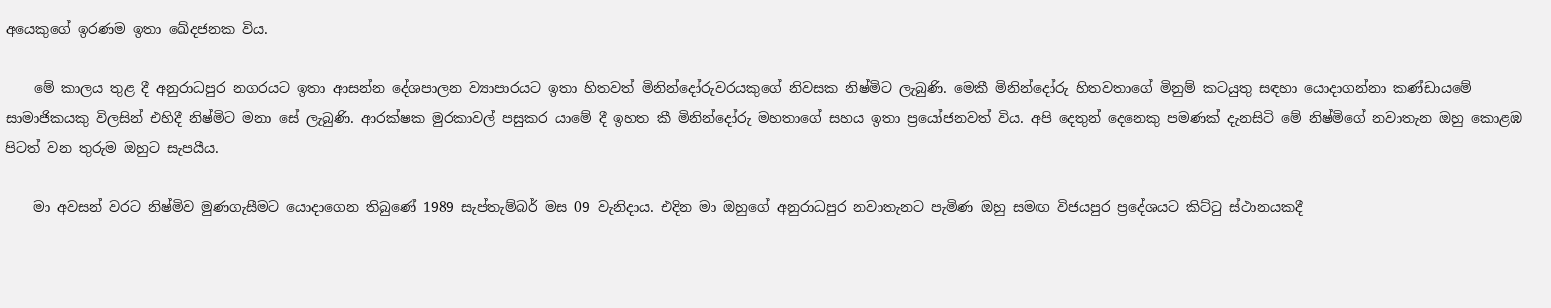අයෙකුගේ ඉරණම ඉතා ඛේදජනක විය.

    මේ කාලය තුළ දී අනුරාධපුර නගරයට ඉතා ආසන්න දේශපාලන ව්‍යාපාරයට ඉතා හිතවත් මිනින්දෝරුවරයකුගේ නිවසක නිෂ්මිට ලැබුණි. මෙකී මිනින්දෝරු හිතවතාගේ මිනුම් කටයුතු සඳහා යොදාගන්නා කණ්ඩායමේ සාමාජිකයකු විලසින් එහිදී නිෂ්මිට මනා සේ ලැබුණි. ආරක්ෂක මුරකාවල් පසුකර යාමේ දී ඉහත කී මිනින්දෝරු මහතාගේ සහය ඉතා ප්‍රයෝජනවත් විය. අපි දෙතුන් දෙනෙකු පමණක් දැනසිටි මේ නිෂ්මිගේ නවාතැන ඔහු කොළඹ පිටත් වන තුරුම ඔහුට සැපයීය.

    මා අවසන් වරට නිෂ්මිව මුණගැසීමට යොදාගෙන තිබුණේ 1989 සැප්තැම්බර් මස 09 වැනිදාය. එදින මා ඔහුගේ අනුරාධපුර නවාතැනට පැමිණ ඔහු සමඟ විජයපුර ප්‍රදේශයට කිට්ටු ස්ථානයකදී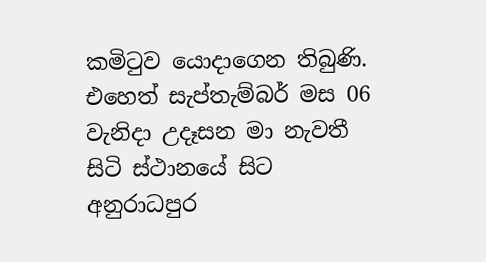කමිටුව යොදාගෙන තිබුණි. එහෙත් සැප්තැම්බර් මස 06 වැනිදා උදෑසන මා නැවතී සිටි ස්ථානයේ සිට අනුරාධපුර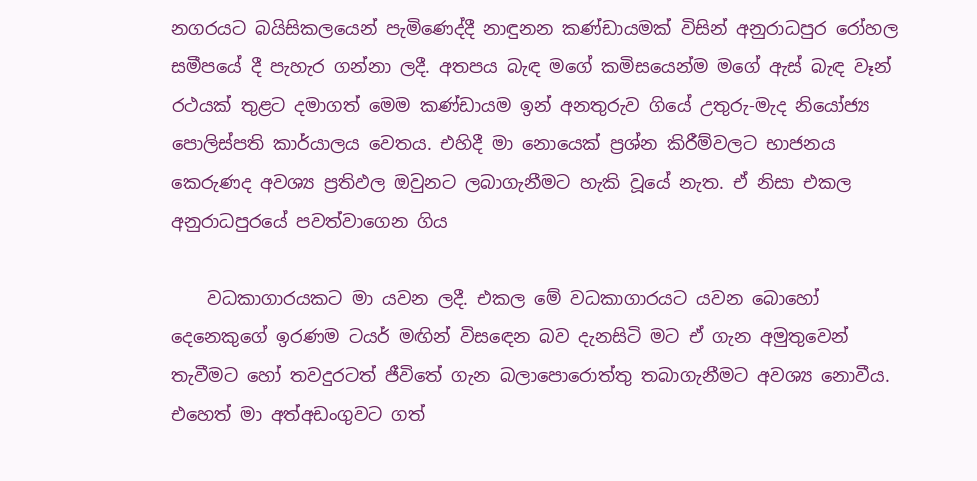නගරයට බයිසිකලයෙන් පැමිණෙද්දී නාඳුනන කණ්ඩායමක් විසින් අනුරාධපුර රෝහල සමීපයේ දී පැහැර ගන්නා ලදී. අතපය බැඳ මගේ කමිසයෙන්ම මගේ ඇස් බැඳ වෑන් රථයක් තුළට දමාගත් මෙම කණ්ඩායම ඉන් අනතුරුව ගියේ උතුරු-මැද නියෝජ්‍ය පොලිස්පති කාර්යාලය වෙතය. එහිදී මා නොයෙක් ප්‍රශ්න කිරීම්වලට භාජනය කෙරුණද අවශ්‍ය ප්‍රතිඵල ඔවුනට ලබාගැනීමට හැකි වූයේ නැත. ඒ නිසා එකල අනුරාධපුරයේ පවත්වාගෙන ගිය

    වධකාගාරයකට මා යවන ලදී. එකල මේ වධකාගාරයට යවන බොහෝ දෙනෙකුගේ ඉරණම ටයර් මඟින් විසඳෙන බව දැනසිටි මට ඒ ගැන අමුතුවෙන් තැවීමට හෝ තවදුරටත් ජීවිතේ ගැන බලාපොරොත්තු තබාගැනීමට අවශ්‍ය නොවීය. එහෙත් මා අත්අඩංගුවට ගත්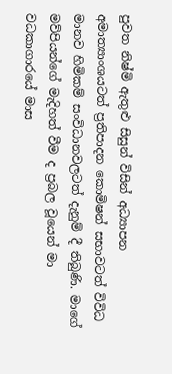පුවත නිෂ්මි ඇතුළු සිසුන් විසින් අධ්‍යාපන අමාත්‍යාංශයටත් ප්‍රතිපාදන කොමිෂන් සභාවටත් විවිධ මානව හිමිකම් සංවිධානවලටත් දැනුම් දී තිබුණි. මාගේ මව්පියන්ගේ මැදිහත් වීම ද ප්‍රබල වූයෙන් මා වධකාගාරයේ මාස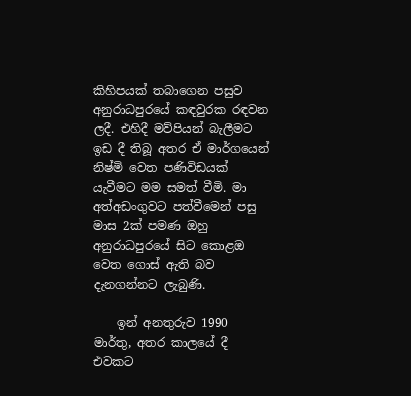කිහිපයක් තබාගෙන පසුව අනුරාධපුරයේ කඳවුරක රඳවන ලදී. එහිදී මව්පියන් බැලීමට ඉඩ දී තිබූ අතර ඒ මාර්ගයෙන් නිෂ්මි වෙත පණිවිඩයක් යැවීමට මම සමත් වීමි. මා අත්අඩංගුවට පත්වීමෙන් පසු මාස 2ක් පමණ ඔහු අනුරාධපුරයේ සිට කොළඔ වෙත ගොස් ඇති බව දැනගන්නට ලැබුණි.

    ඉන් අනතුරුව 1990 මාර්තු, අතර කාලයේ දී එවකට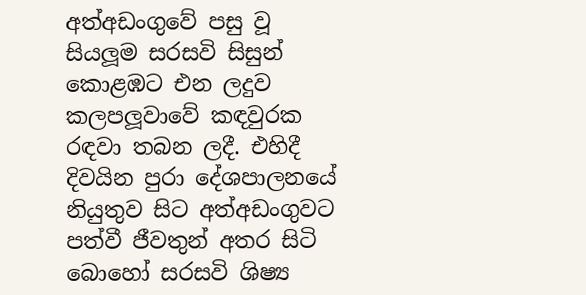අත්අඩංගුවේ පසු වූ සියලූම සරසවි සිසුන් කොළඹට එන ලදුව කලපලූවාවේ කඳවුරක රඳවා තබන ලදී. එහිදී දිවයින පුරා දේශපාලනයේ නියුතුව සිට අත්අඩංගුවට පත්වී ජීවතුන් අතර සිටි බොහෝ සරසවි ශිෂ්‍ය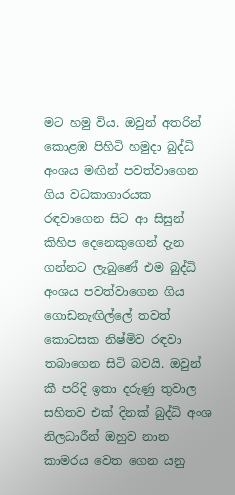මට හමු විය. ඔවුන් අතරින් කොළඹ පිහිටි හමුදා බුද්ධි අංශය මඟින් පවත්වාගෙන ගිය වධකාගාරයක රඳවාගෙන සිට ආ සිසුන් කිහිප දෙනෙකුගෙන් දැන ගන්නට ලැබුණේ එම බුද්ධි අංශය පවත්වාගෙන ගිය ගොඩනැඟිල්ලේ තවත් කොටසක නිෂ්මිව රඳවා තබාගෙන සිටි බවයි. ඔවුන් කී පරිදි ඉතා දරුණු තුවාල සහිතව එක් දිනක් බුද්ධි අංශ නිලධාරීන් ඔහුව නාන කාමරය වෙත ගෙන යනු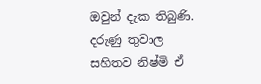ඔවුන් දැක තිබුණි. දරුණු තුවාල සහිතව නිෂ්මි ඒ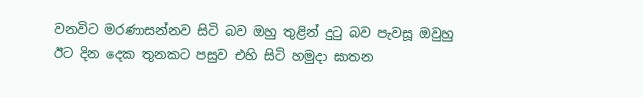වනවිට මරණාසන්නව සිටි බව ඔහු තුළින් දුටු බව පැවසූ ඔවුහු ඊට දින දෙක තුනකට පසුව එහි සිටි හමුදා ඝාතන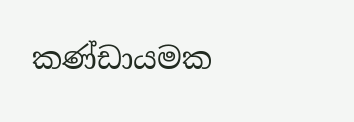කණ්ඩායමක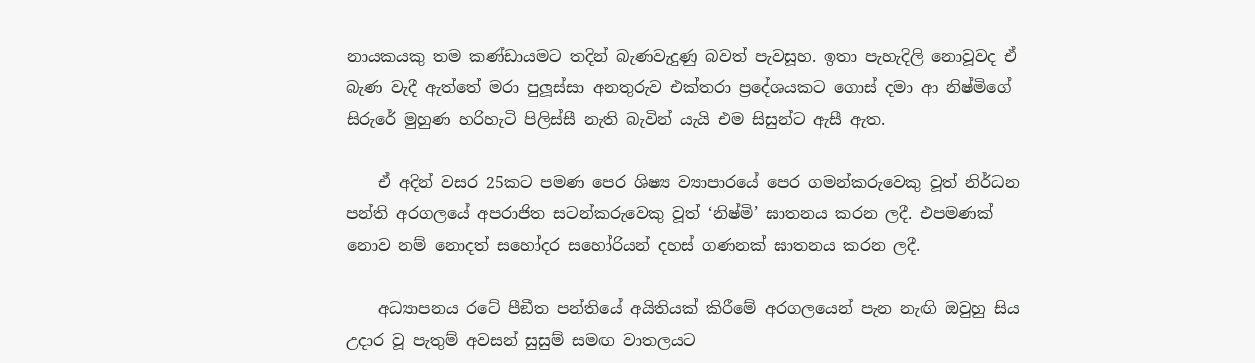නායකයකු තම කණ්ඩායමට තදින් බැණවැදුණු බවත් පැවසූහ. ඉතා පැහැදිලි නොවූවද ඒ බැණ වැදී ඇත්තේ මරා පුලූස්සා අනතුරුව එක්තරා ප්‍රදේශයකට ගොස් දමා ආ නිෂ්මිගේ සිරුරේ මුහුණ හරිහැටි පිලිස්සී නැති බැවින් යැයි එම සිසුන්ට ඇසී ඇත.

    ඒ අදින් වසර 25කට පමණ පෙර ශිෂ්‍ය ව්‍යාපාරයේ පෙර ගමන්කරුවෙකු වූත් නිර්ධන පන්ති අරගලයේ අපරාජිත සටන්කරුවෙකු වූත් ‘නිෂ්මි’ ඝාතනය කරන ලදී. එපමණක් නොව නම් නොදත් සහෝදර සහෝරියන් දහස් ගණනක් ඝාතනය කරන ලදී.

    අධ්‍යාපනය රටේ පීඞීත පන්තියේ අයිතියක් කිරීමේ අරගලයෙන් පැන නැඟි ඔවුහු සිය උදාර වූ පැතුම් අවසන් සුසුම් සමඟ වාතලයට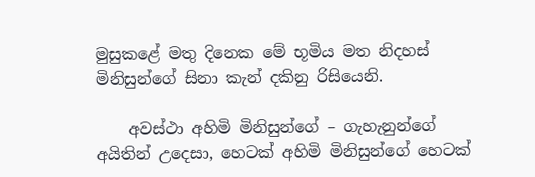මුසුකළේ මතු දිනෙක මේ භූමිය මත නිදහස් මිනිසුන්ගේ සිනා කැන් දකිනු රිසියෙනි.

    අවස්ථා අහිමි මිනිසුන්ගේ – ගැහැනුන්ගේ අයිතින් උදෙසා, හෙටක් අහිමි මිනිසුන්ගේ හෙටක්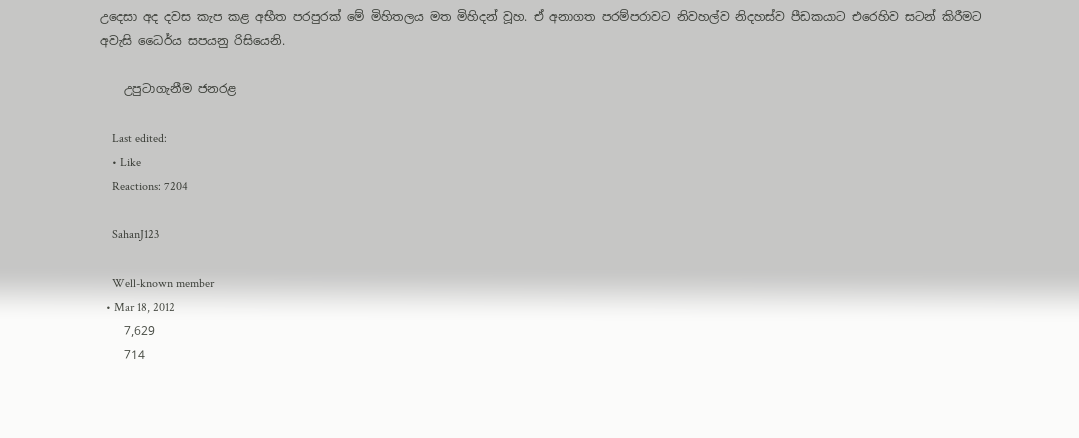උදෙසා අද දවස කැප කළ අභීත පරපුරක් මේ මිහිතලය මත මිහිදන් වූහ. ඒ අනාගත පරම්පරාවට නිවහල්ව නිදහස්ව පීඩකයාට එරෙහිව සටන් කිරීමට අවැසි ධෛර්ය සපයනු රිසියෙනි.

    උපුටාගැනීම ජනරළ

    Last edited:
    • Like
    Reactions: 7204

    SahanJ123

    Well-known member
  • Mar 18, 2012
    7,629
    714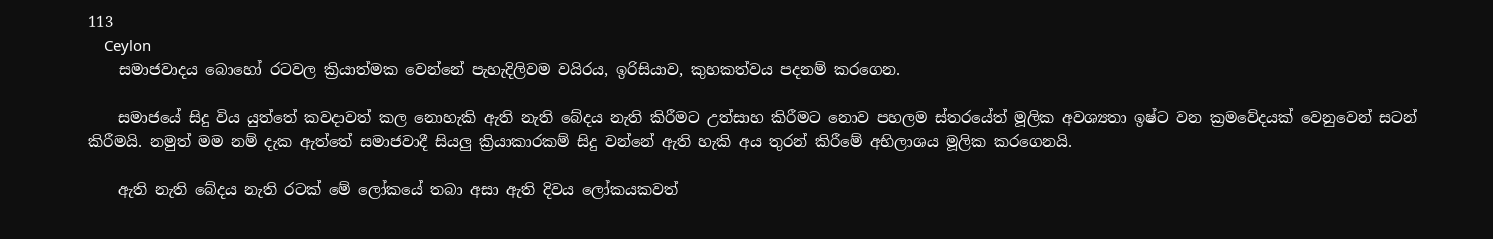113
    Ceylon
    සමාජවාදය බොහෝ රටවල ක්‍රියාත්මක වෙන්නේ පැහැදිලිවම වයිරය, ඉරිසියාව, කුහකත්වය පදනම් කරගෙන.

    සමාජයේ සිදු විය යුත්තේ කවදාවත් කල නොහැකි ඇති නැති බේදය නැති කිරීමට උත්සාහ කිරීමට නොව පහලම ස්තරයේත් මූලික අවශ්‍යතා ඉෂ්ට වන ක්‍රමවේදයක් වෙනුවෙන් සටන් කිරීමයි. නමුත් මම නම් දැක ඇත්තේ සමාජවාදී සියලු ක්‍රියාකාරකම් සිදු වන්නේ ඇති හැකි අය තුරන් කිරීමේ අභිලාශය මූලික කරගෙනයි.

    ඇති නැති බේදය නැති රටක් මේ ලෝකයේ තබා අසා ඇති දිවය ලෝකයකවත්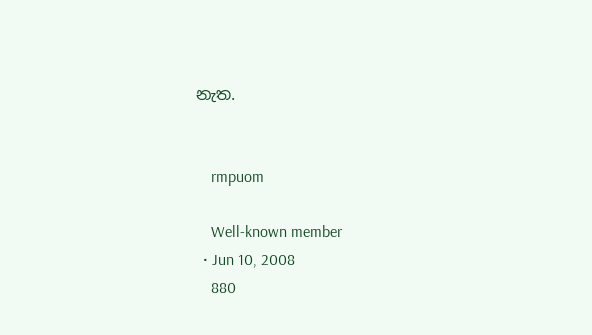නැත.


    rmpuom

    Well-known member
  • Jun 10, 2008
    880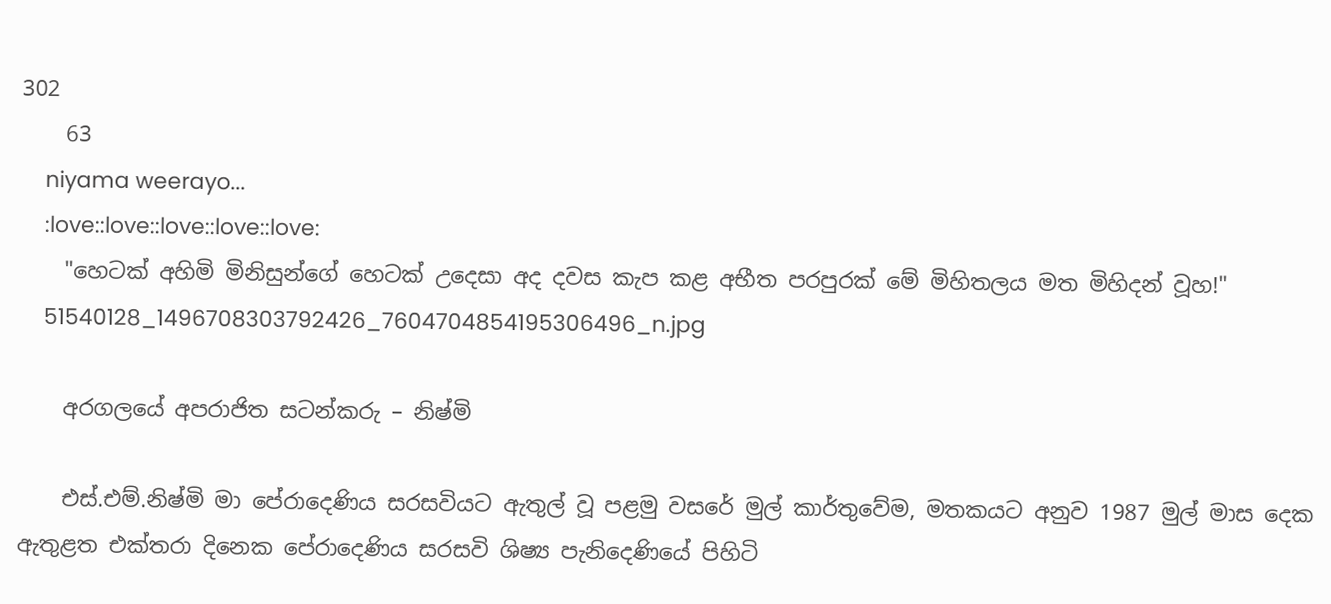302
    63
    niyama weerayo...
    :love::love::love::love::love:
    "හෙටක් අහිමි මිනිසුන්ගේ හෙටක් උදෙසා අද දවස කැප කළ අභීත පරපුරක් මේ මිහිතලය මත මිහිදන් වූහ!"
    51540128_1496708303792426_7604704854195306496_n.jpg

    අරගලයේ අපරාජිත සටන්කරු – නිෂ්මි

    එස්.එම්.නිෂ්මි මා පේරාදෙණිය සරසවියට ඇතුල් වූ පළමු වසරේ මුල් කාර්තුවේම, මතකයට අනුව 1987 මුල් මාස දෙක ඇතුළත එක්තරා දිනෙක පේරාදෙණිය සරසවි ශිෂ්‍ය පැනිදෙණියේ පිහිටි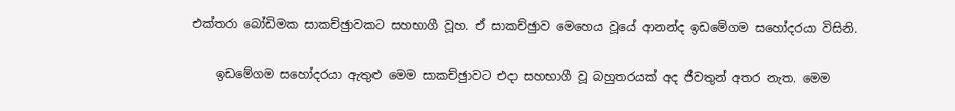එක්තරා බෝඩිමක සාකච්ඡුාවකට සහභාගී වූහ. ඒ සාකච්ඡුාව මෙහෙය වූයේ ආනන්ද ඉඩමේගම සහෝදරයා විසිනි.

    ඉඩමේගම සහෝදරයා ඇතුළු මෙම සාකච්ඡුාවට එදා සහභාගී වූ බහුතරයක් අද ජීවතුන් අතර නැත. මෙම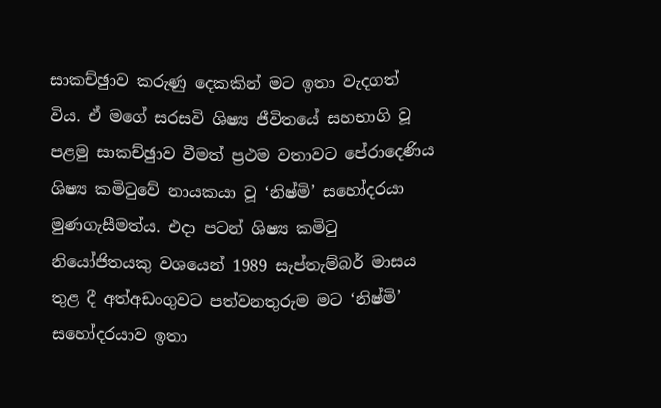සාකච්ඡුාව කරුණු දෙකකින් මට ඉතා වැදගත් විය. ඒ මගේ සරසවි ශිෂ්‍ය ජීවිතයේ සහභාගි වූ පළමු සාකච්ඡුාව වීමත් ප්‍රථම වතාවට පේරාදෙණිය ශිෂ්‍ය කමිටුවේ නායකයා වූ ‘නිෂ්මි’ සහෝදරයා මුණගැසීමත්ය. එදා පටන් ශිෂ්‍ය කමිටු නියෝජිතයකු වශයෙන් 1989 සැප්තැම්බර් මාසය තුළ දී අත්අඩංගුවට පත්වනතුරුම මට ‘නිෂ්මි’ සහෝදරයාව ඉතා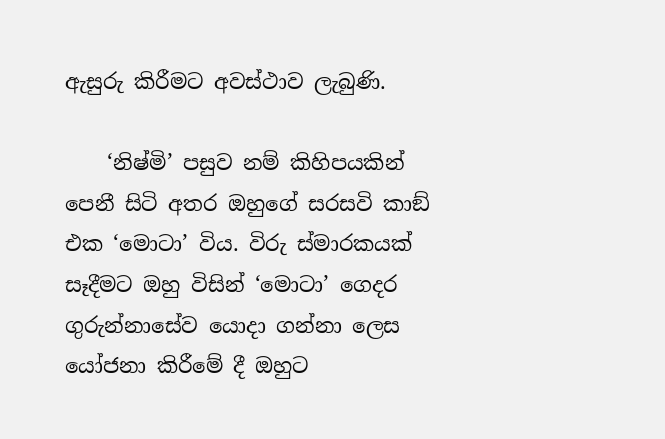ඇසුරු කිරීමට අවස්ථාව ලැබුණි.

    ‘නිෂ්මි’ පසුව නම් කිහිපයකින් පෙනී සිටි අතර ඔහුගේ සරසවි කාඞ් එක ‘මොටා’ විය. විරු ස්මාරකයක් සෑදීමට ඔහු විසින් ‘මොටා’ ගෙදර ගුරුන්නාසේව යොදා ගන්නා ලෙස යෝජනා කිරීමේ දී ඔහුට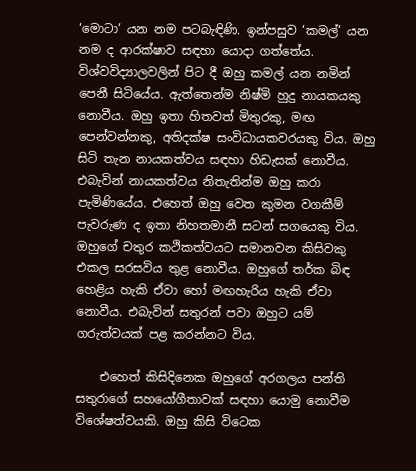‘මොටා’ යන නම පටබැඳිණි. ඉන්පසුව ‘කමල්’ යන නම ද ආරක්ෂාව සඳහා යොදා ගත්තේය. විශ්වවිද්‍යාලවලින් පිට දී ඔහු කමල් යන නමින් පෙනී සිටියේය. ඇත්තෙන්ම නිෂ්මි හුදු නායකයකු නොවීය. ඔහු ඉතා හිතවත් මිතුරකු, මඟ පෙන්වන්නකු, අතිදක්ෂ සංවිධායකවරයකු විය. ඔහු සිටි තැන නායකත්වය සඳහා හිඩැසක් නොවීය. එබැවින් නායකත්වය නිතැතින්ම ඔහු කරා පැමිණියේය. එහෙත් ඔහු වෙත කුමන වගකීම් පැවරුණ ද ඉතා නිහතමානී සටන් සගයෙකු විය. ඔහුගේ චතුර කථිකත්වයට සමානවන කිසිවකු එකල සරසවිය තුළ නොවීය. ඔහුගේ තර්ක බිඳ හෙළිය හැකි ඒවා හෝ මඟහැරිය හැකි ඒවා නොවීය. එබැවින් සතුරන් පවා ඔහුට යම් ගරුත්වයක් පළ කරන්නට විය.

    එහෙත් කිසිදිනෙක ඔහුගේ අරගලය පන්ති සතුරාගේ සහයෝගීතාවක් සඳහා යොමු නොවීම විශේෂත්වයකි. ඔහු කිසි විටෙක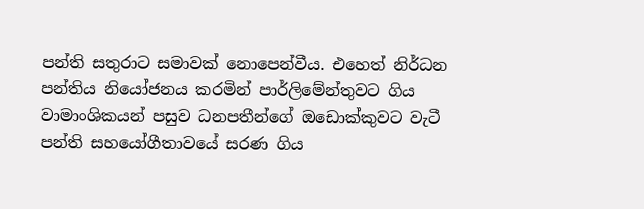පන්ති සතුරාට සමාවක් නොපෙන්වීය. එහෙත් නිර්ධන පන්තිය නියෝජනය කරමින් පාර්ලිමේන්තුවට ගිය වාමාංශිකයන් පසුව ධනපතීන්ගේ ඔඩොක්කුවට වැටී පන්ති සහයෝගීතාවයේ සරණ ගිය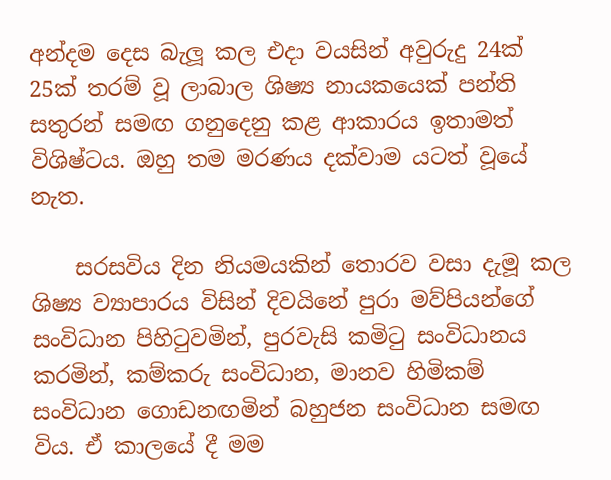අන්දම දෙස බැලූ කල එදා වයසින් අවුරුදු 24ක් 25ක් තරම් වූ ලාබාල ශිෂ්‍ය නායකයෙක් පන්ති සතුරන් සමඟ ගනුදෙනු කළ ආකාරය ඉතාමත් විශිෂ්ටය. ඔහු තම මරණය දක්වාම යටත් වූයේ නැත.

    සරසවිය දින නියමයකින් තොරව වසා දැමූ කල ශිෂ්‍ය ව්‍යාපාරය විසින් දිවයිනේ පුරා මව්පියන්ගේ සංවිධාන පිහිටුවමින්, පුරවැසි කමිටු සංවිධානය කරමින්, කම්කරු සංවිධාන, මානව හිමිකම් සංවිධාන ගොඩනඟමින් බහුජන සංවිධාන සමඟ විය. ඒ කාලයේ දී මම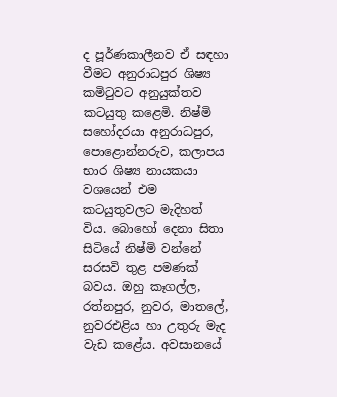ද පූර්ණකාලීනව ඒ සඳහා වීමට අනුරාධපුර ශිෂ්‍ය කමිටුවට අනුයුක්තව කටයුතු කළෙමි. නිෂ්මි සහෝදරයා අනුරාධපුර, පොළොන්නරුව, කලාපය භාර ශිෂ්‍ය නායකයා වශයෙන් එම කටයුතුවලට මැදිහත් විය. බොහෝ දෙනා සිතා සිටියේ නිෂ්මි වන්නේ සරසවි තුළ පමණක් බවය. ඔහු කෑගල්ල, රත්නපුර, නුවර, මාතලේ, නුවරඑළිය හා උතුරු මැද වැඩ කළේය. අවසානයේ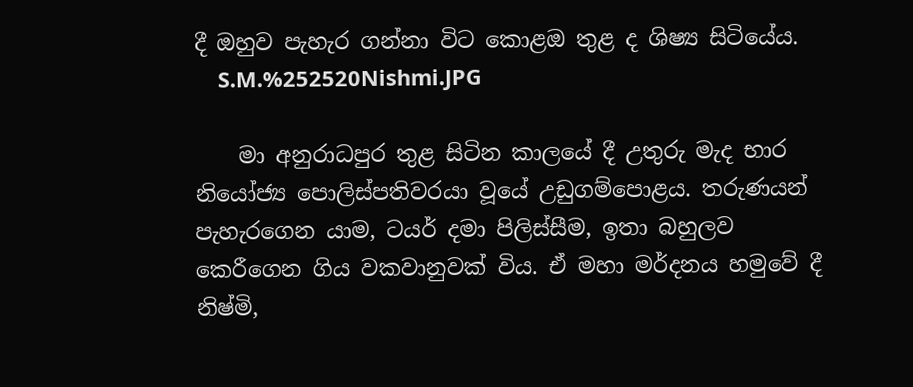දී ඔහුව පැහැර ගන්නා විට කොළඔ තුළ ද ශිෂ්‍ය සිටියේය.
    S.M.%252520Nishmi.JPG

    මා අනුරාධපුර තුළ සිටින කාලයේ දී උතුරු මැද භාර නියෝජ්‍ය පොලිස්පතිවරයා වූයේ උඩුගම්පොළය. තරුණයන් පැහැරගෙන යාම, ටයර් දමා පිලිස්සීම, ඉතා බහුලව කෙරීගෙන ගිය වකවානුවක් විය. ඒ මහා මර්දනය හමුවේ දී නිෂ්මි,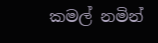කමල් නමින්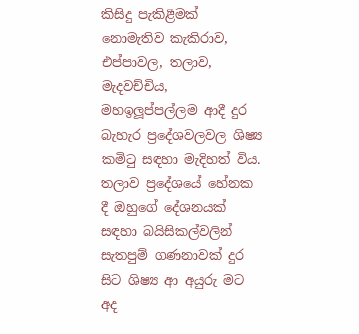කිසිදු පැකිළීමක් නොමැතිව කැකිරාව, එප්පාවල, තලාව, මැදවච්චිය, මහඉලූප්පල්ලම ආදී දුර බැහැර ප්‍රදේශවලවල ශිෂ්‍ය කමිටු සඳහා මැදිහත් විය. තලාව ප්‍රදේශයේ හේනක දී ඔහුගේ දේශනයක් සඳහා බයිසිකල්වලින් සැතපුම් ගණනාවක් දුර සිට ශිෂ්‍ය ආ අයුරු මට අද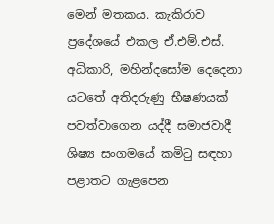මෙන් මතකය. කැකිරාව ප්‍රදේශයේ එකල ඒ.එම්.එස්. අධිකාරි, මහින්දසෝම දෙදෙනා යටතේ අතිදරුණු භීෂණයක් පවත්වාගෙන යද්දී සමාජවාදී ශිෂ්‍ය සංගමයේ කමිටු සඳහා පළාතට ගැළපෙන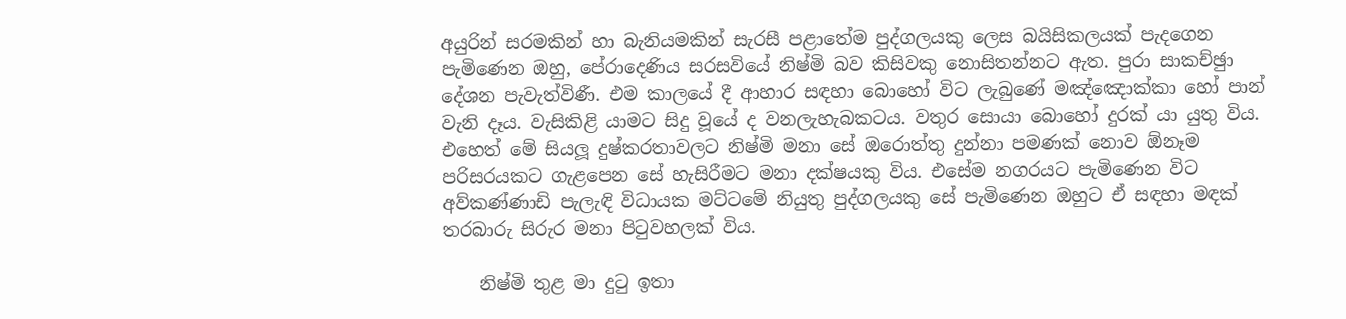අයුරින් සරමකින් හා බැනියමකින් සැරසී පළාතේම පුද්ගලයකු ලෙස බයිසිකලයක් පැදගෙන පැමිණෙන ඔහු, පේරාදෙණිය සරසවියේ නිෂ්මි බව කිසිවකු නොසිතන්නට ඇත. පුරා සාකච්ඡුා දේශන පැවැත්විණී. එම කාලයේ දී ආහාර සඳහා බොහෝ විට ලැබුණේ මඤ්ඤොක්කා හෝ පාන් වැනි දෑය. වැසිකිළි යාමට සිදු වූයේ ද වනලැහැබකටය. වතුර සොයා බොහෝ දුරක් යා යුතු විය. එහෙත් මේ සියලූ දුෂ්කරතාවලට නිෂ්මි මනා සේ ඔරොත්තු දුන්නා පමණක් නොව ඕනෑම පරිසරයකට ගැළපෙන සේ හැසිරීමට මනා දක්ෂයකු විය. එසේම නගරයට පැමිණෙන විට අව්කණ්ණාඩි පැලැඳි විධායක මට්ටමේ නියුතු පුද්ගලයකු සේ පැමිණෙන ඔහුට ඒ සඳහා මඳක් තරබාරු සිරුර මනා පිටුවහලක් විය.

    නිෂ්මි තුළ මා දුටු ඉතා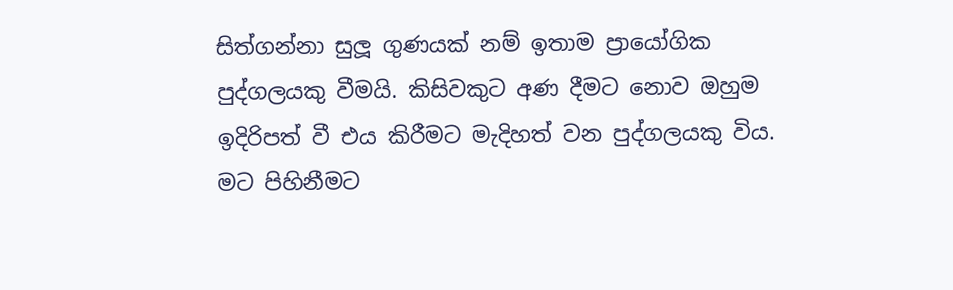සිත්ගන්නා සුලූ ගුණයක් නම් ඉතාම ප්‍රායෝගික පුද්ගලයකු වීමයි. කිසිවකුට අණ දීමට නොව ඔහුම ඉදිරිපත් වී එය කිරීමට මැදිහත් වන පුද්ගලයකු විය. මට පිහිනීමට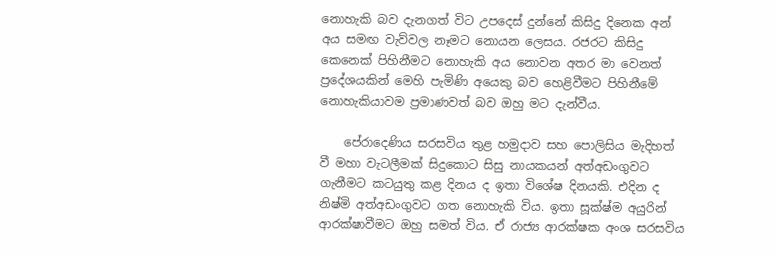නොහැකි බව දැනගත් විට උපදෙස් දුන්නේ කිසිදු දිනෙක අන් අය සමඟ වැව්වල නෑමට නොයන ලෙසය. රජරට කිසිදු කෙනෙක් පිහිනීමට නොහැකි අය නොවන අතර මා වෙනත් ප්‍රදේශයකින් මෙහි පැමිණි අයෙකු බව හෙළිවීමට පිහිනීමේ නොහැකියාවම ප්‍රමාණවත් බව ඔහු මට දැන්වීය.

    පේරාදෙණිය සරසවිය තුළ හමුදාව සහ පොලිසිය මැදිහත් වී මහා වැටලීමක් සිදුකොට සිසු නායකයන් අත්අඩංගුවට ගැනීමට කටයුතු කළ දිනය ද ඉතා විශේෂ දිනයකි. එදින ද නිෂ්මි අත්අඩංගුවට ගත නොහැකි විය. ඉතා සූක්ෂ්ම අයුරින් ආරක්ෂාවීමට ඔහු සමත් විය. ඒ රාජ්‍ය ආරක්ෂක අංශ සරසවිය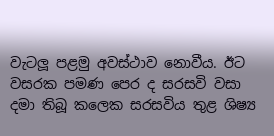වැටලූ පළමු අවස්ථාව නොවීය. ඊට වසරක පමණ පෙර ද සරසවි වසා දමා තිබූ කලෙක සරසවිය තුළ ශිෂ්‍ය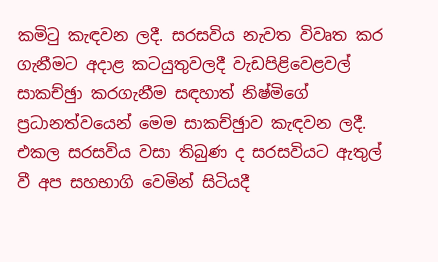කමිටු කැඳවන ලදී. සරසවිය නැවත විවෘත කර ගැනීමට අදාළ කටයුතුවලදී වැඩපිළිවෙළවල් සාකච්ඡුා කරගැනීම සඳහාත් නිෂ්මිගේ ප්‍රධානත්වයෙන් මෙම සාකච්ඡුාව කැඳවන ලදී. එකල සරසවිය වසා තිබුණ ද සරසවියට ඇතුල් වී අප සහභාගි වෙමින් සිටියදී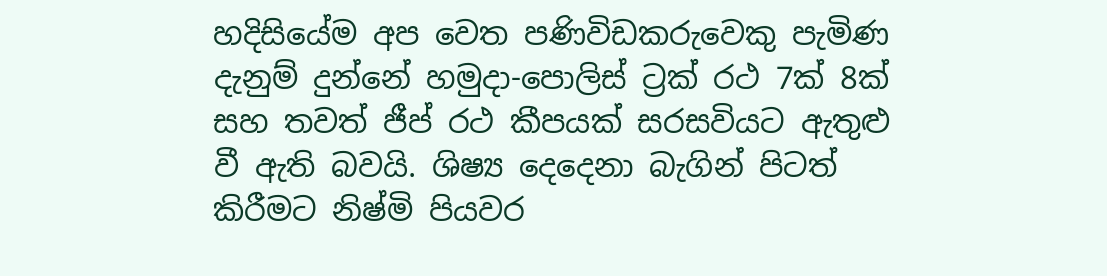හදිසියේම අප වෙත පණිවිඩකරුවෙකු පැමිණ දැනුම් දුන්නේ හමුදා-පොලිස් ට්‍රක් රථ 7ක් 8ක් සහ තවත් ජීප් රථ කීපයක් සරසවියට ඇතුළු වී ඇති බවයි. ශිෂ්‍ය දෙදෙනා බැගින් පිටත් කිරීමට නිෂ්මි පියවර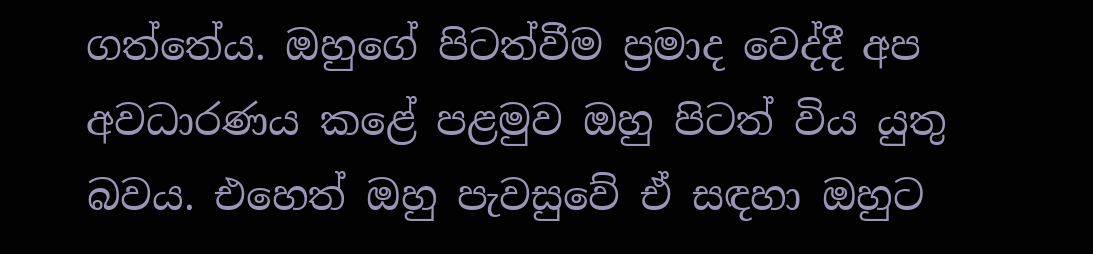ගත්තේය. ඔහුගේ පිටත්වීම ප්‍රමාද වෙද්දී අප අවධාරණය කළේ පළමුව ඔහු පිටත් විය යුතු බවය. එහෙත් ඔහු පැවසුවේ ඒ සඳහා ඔහුට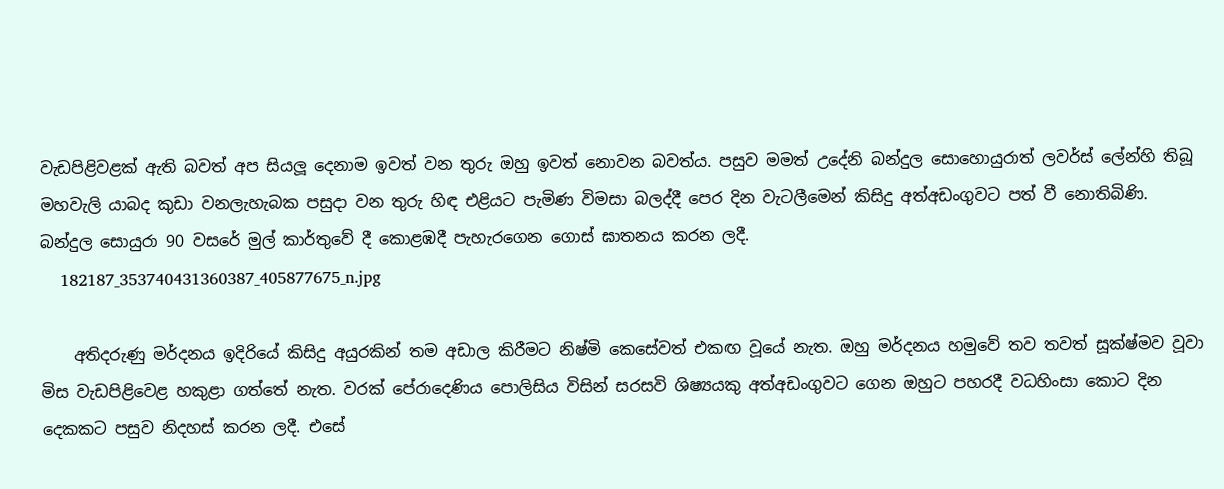වැඩපිළිවළක් ඇති බවත් අප සියලූ දෙනාම ඉවත් වන තුරු ඔහු ඉවත් නොවන බවත්ය. පසුව මමත් උදේනි බන්දුල සොහොයුරාත් ලවර්ස් ලේන්හි තිබූ මහවැලි යාබද කුඩා වනලැහැබක පසුදා වන තුරු හිඳ එළියට පැමිණ විමසා බලද්දී පෙර දින වැටලීමෙන් කිසිදු අත්අඩංගුවට පත් වී නොතිබිණි. බන්දුල සොයුරා 90 වසරේ මුල් කාර්තුවේ දී කොළඹදී පැහැරගෙන ගොස් ඝාතනය කරන ලදී.
    182187_353740431360387_405877675_n.jpg

    අතිදරුණු මර්දනය ඉදිරියේ කිසිදු අයුරකින් තම අඩාල කිරීමට නිෂ්මි කෙසේවත් එකඟ වූයේ නැත. ඔහු මර්දනය හමුවේ තව තවත් සූක්ෂ්මව වූවා මිස වැඩපිළිවෙළ හකුළා ගත්තේ නැත. වරක් පේරාදෙණිය පොලිසිය විසින් සරසවි ශිෂ්‍යයකු අත්අඩංගුවට ගෙන ඔහුට පහරදී වධහිංසා කොට දින දෙකකට පසුව නිදහස් කරන ලදී. එසේ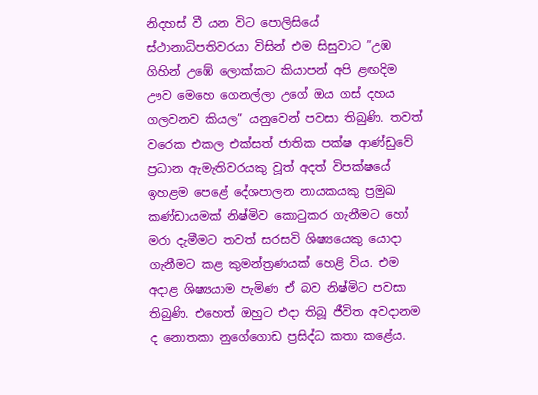නිදහස් වී යන විට පොලිසියේ ස්ථානාධිපතිවරයා විසින් එම සිසුවාට ”උඹ ගිහින් උඹේ ලොක්කට කියාපන් අපි ළඟදිම ඌව මෙහෙ ගෙනල්ලා උගේ ඔය ගස් දහය ගලවනව කියල” යනුවෙන් පවසා තිබුණි. තවත් වරෙක එකල එක්සත් ජාතික පක්ෂ ආණ්ඩුවේ ප්‍රධාන ඇමැතිවරයකු වූත් අදත් විපක්ෂයේ ඉහළම පෙළේ දේශපාලන නායකයකු ප්‍රමුඛ කණ්ඩායමක් නිෂ්මිව කොටුකර ගැනීමට හෝ මරා දැමීමට තවත් සරසවි ශිෂ්‍යයෙකු යොදා ගැනීමට කළ කුමන්ත්‍රණයක් හෙළි විය. එම අදාළ ශිෂ්‍යයාම පැමිණ ඒ බව නිෂ්මිට පවසා තිබුණි. එහෙත් ඔහුට එදා තිබූ ජීවිත අවදානම ද නොතකා නුගේගොඩ ප්‍රසිද්ධ කතා කළේය.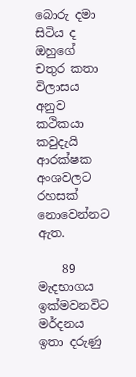බොරු දමා සිටිය ද ඔහුගේ චතුර කතා විලාසය අනුව කථිකයා කවුදැයි ආරක්ෂක අංශවලට රහසක් නොවෙන්නට ඇත.

    89 මැදභාගය ඉක්මවනවිට මර්දනය ඉතා දරුණු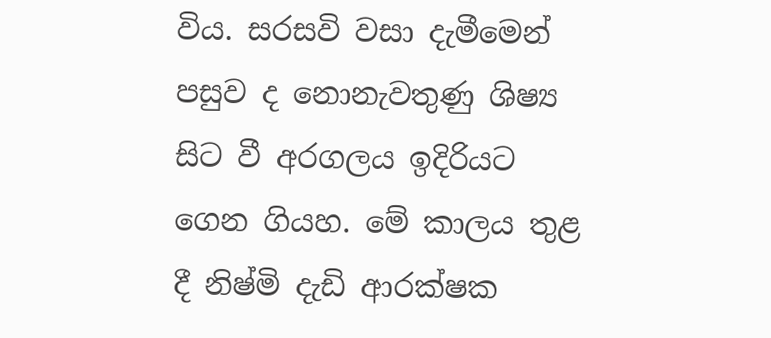විය. සරසවි වසා දැමීමෙන් පසුව ද නොනැවතුණු ශිෂ්‍ය සිට වී අරගලය ඉදිරියට ගෙන ගියහ. මේ කාලය තුළ දී නිෂ්මි දැඩි ආරක්ෂක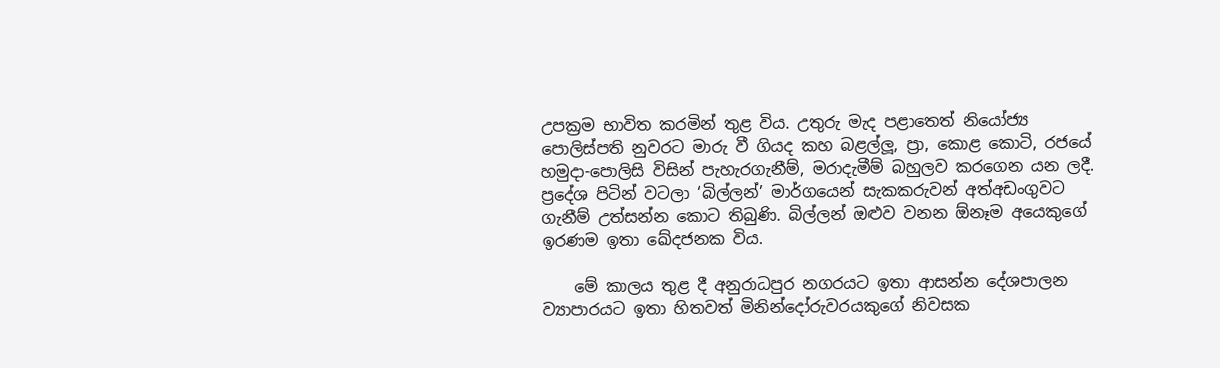උපක්‍රම භාවිත කරමින් තුළ විය. උතුරු මැද පළාතෙත් නියෝජ්‍ය පොලිස්පති නුවරට මාරු වී ගියද කහ බළල්ලූ, ප්‍රා, කොළ කොටි, රජයේ හමුදා-පොලිසි විසින් පැහැරගැනීම්, මරාදැමීම් බහුලව කරගෙන යන ලදී. ප්‍රදේශ පිටින් වටලා ‘බිල්ලන්’ මාර්ගයෙන් සැකකරුවන් අත්අඩංගුවට ගැනීම් උත්සන්න කොට තිබුණි. බිල්ලන් ඔළුව වනන ඕනෑම අයෙකුගේ ඉරණම ඉතා ඛේදජනක විය.

    මේ කාලය තුළ දී අනුරාධපුර නගරයට ඉතා ආසන්න දේශපාලන ව්‍යාපාරයට ඉතා හිතවත් මිනින්දෝරුවරයකුගේ නිවසක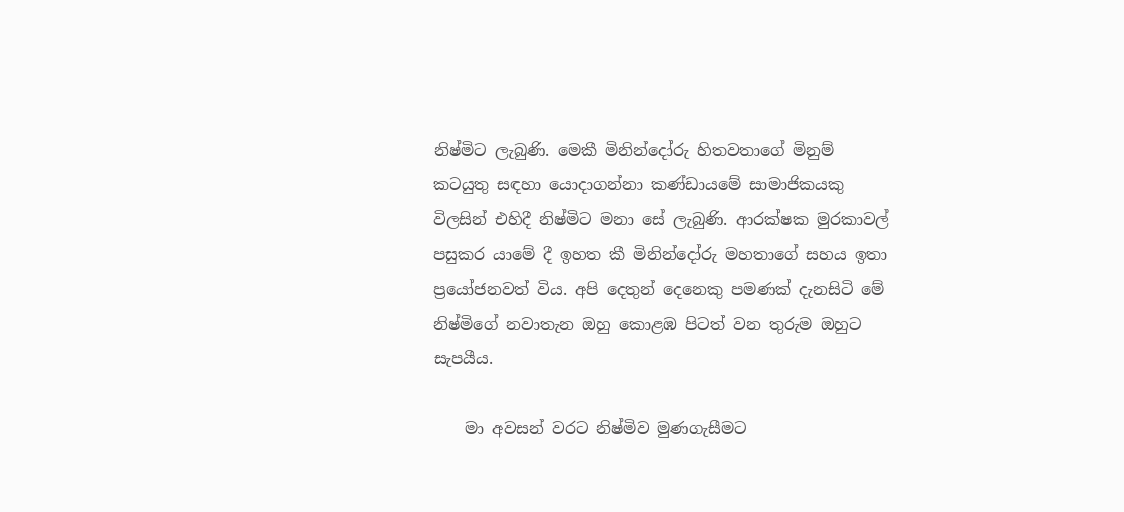නිෂ්මිට ලැබුණි. මෙකී මිනින්දෝරු හිතවතාගේ මිනුම් කටයුතු සඳහා යොදාගන්නා කණ්ඩායමේ සාමාජිකයකු විලසින් එහිදී නිෂ්මිට මනා සේ ලැබුණි. ආරක්ෂක මුරකාවල් පසුකර යාමේ දී ඉහත කී මිනින්දෝරු මහතාගේ සහය ඉතා ප්‍රයෝජනවත් විය. අපි දෙතුන් දෙනෙකු පමණක් දැනසිටි මේ නිෂ්මිගේ නවාතැන ඔහු කොළඹ පිටත් වන තුරුම ඔහුට සැපයීය.

    මා අවසන් වරට නිෂ්මිව මුණගැසීමට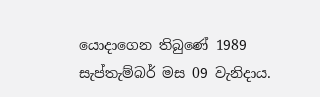යොදාගෙන තිබුණේ 1989 සැප්තැම්බර් මස 09 වැනිදාය.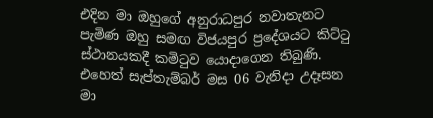එදින මා ඔහුගේ අනුරාධපුර නවාතැනට පැමිණ ඔහු සමඟ විජයපුර ප්‍රදේශයට කිට්ටු ස්ථානයකදී කමිටුව යොදාගෙන තිබුණි. එහෙත් සැප්තැම්බර් මස 06 වැනිදා උදෑසන මා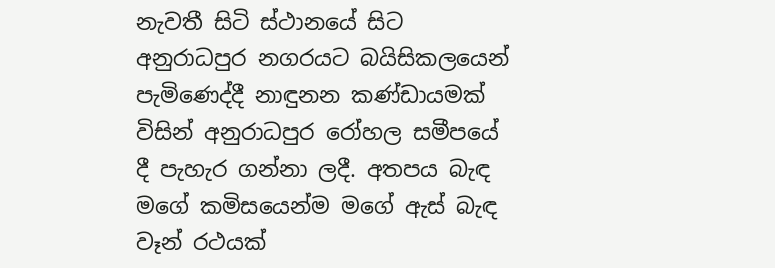නැවතී සිටි ස්ථානයේ සිට අනුරාධපුර නගරයට බයිසිකලයෙන් පැමිණෙද්දී නාඳුනන කණ්ඩායමක් විසින් අනුරාධපුර රෝහල සමීපයේ දී පැහැර ගන්නා ලදී. අතපය බැඳ මගේ කමිසයෙන්ම මගේ ඇස් බැඳ වෑන් රථයක්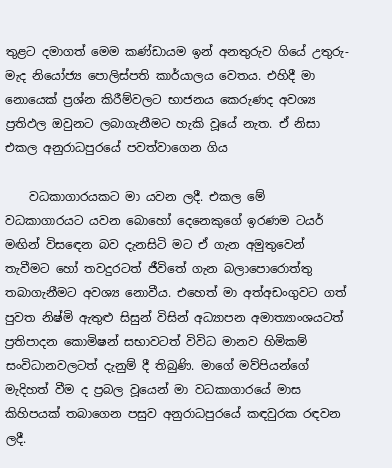තුළට දමාගත් මෙම කණ්ඩායම ඉන් අනතුරුව ගියේ උතුරු-මැද නියෝජ්‍ය පොලිස්පති කාර්යාලය වෙතය. එහිදී මා නොයෙක් ප්‍රශ්න කිරීම්වලට භාජනය කෙරුණද අවශ්‍ය ප්‍රතිඵල ඔවුනට ලබාගැනීමට හැකි වූයේ නැත. ඒ නිසා එකල අනුරාධපුරයේ පවත්වාගෙන ගිය

    වධකාගාරයකට මා යවන ලදී. එකල මේ වධකාගාරයට යවන බොහෝ දෙනෙකුගේ ඉරණම ටයර් මඟින් විසඳෙන බව දැනසිටි මට ඒ ගැන අමුතුවෙන් තැවීමට හෝ තවදුරටත් ජීවිතේ ගැන බලාපොරොත්තු තබාගැනීමට අවශ්‍ය නොවීය. එහෙත් මා අත්අඩංගුවට ගත් පුවත නිෂ්මි ඇතුළු සිසුන් විසින් අධ්‍යාපන අමාත්‍යාංශයටත් ප්‍රතිපාදන කොමිෂන් සභාවටත් විවිධ මානව හිමිකම් සංවිධානවලටත් දැනුම් දී තිබුණි. මාගේ මව්පියන්ගේ මැදිහත් වීම ද ප්‍රබල වූයෙන් මා වධකාගාරයේ මාස කිහිපයක් තබාගෙන පසුව අනුරාධපුරයේ කඳවුරක රඳවන ලදී.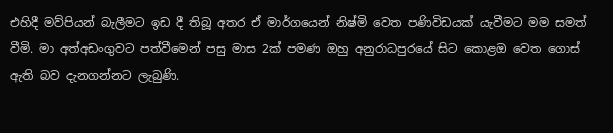එහිදී මව්පියන් බැලීමට ඉඩ දී තිබූ අතර ඒ මාර්ගයෙන් නිෂ්මි වෙත පණිවිඩයක් යැවීමට මම සමත් වීමි. මා අත්අඩංගුවට පත්වීමෙන් පසු මාස 2ක් පමණ ඔහු අනුරාධපුරයේ සිට කොළඔ වෙත ගොස් ඇති බව දැනගන්නට ලැබුණි.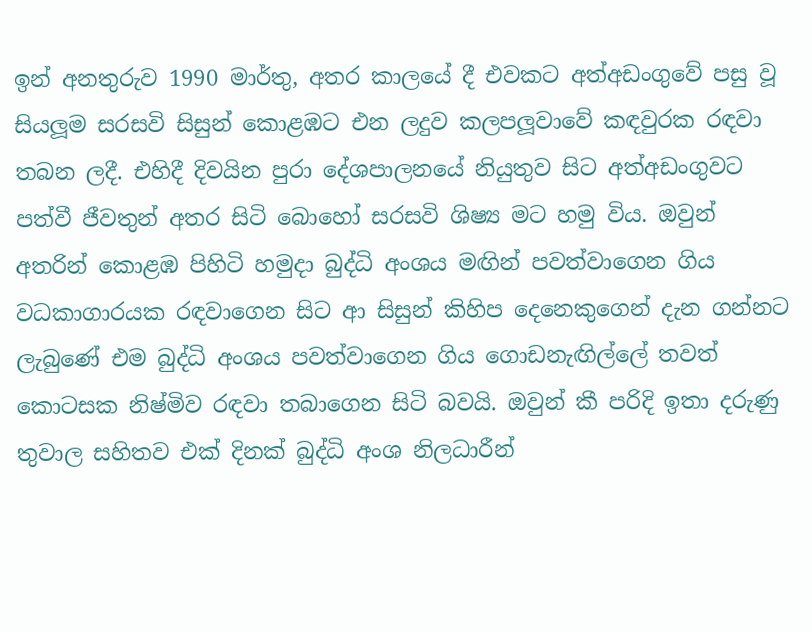ඉන් අනතුරුව 1990 මාර්තු, අතර කාලයේ දී එවකට අත්අඩංගුවේ පසු වූ සියලූම සරසවි සිසුන් කොළඹට එන ලදුව කලපලූවාවේ කඳවුරක රඳවා තබන ලදී. එහිදී දිවයින පුරා දේශපාලනයේ නියුතුව සිට අත්අඩංගුවට පත්වී ජීවතුන් අතර සිටි බොහෝ සරසවි ශිෂ්‍ය මට හමු විය. ඔවුන් අතරින් කොළඹ පිහිටි හමුදා බුද්ධි අංශය මඟින් පවත්වාගෙන ගිය වධකාගාරයක රඳවාගෙන සිට ආ සිසුන් කිහිප දෙනෙකුගෙන් දැන ගන්නට ලැබුණේ එම බුද්ධි අංශය පවත්වාගෙන ගිය ගොඩනැඟිල්ලේ තවත් කොටසක නිෂ්මිව රඳවා තබාගෙන සිටි බවයි. ඔවුන් කී පරිදි ඉතා දරුණු තුවාල සහිතව එක් දිනක් බුද්ධි අංශ නිලධාරීන්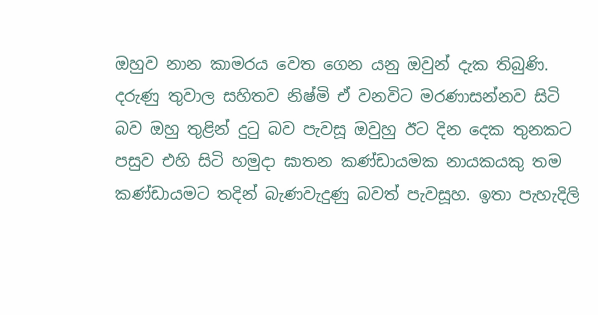ඔහුව නාන කාමරය වෙත ගෙන යනු ඔවුන් දැක තිබුණි. දරුණු තුවාල සහිතව නිෂ්මි ඒ වනවිට මරණාසන්නව සිටි බව ඔහු තුළින් දුටු බව පැවසූ ඔවුහු ඊට දින දෙක තුනකට පසුව එහි සිටි හමුදා ඝාතන කණ්ඩායමක නායකයකු තම කණ්ඩායමට තදින් බැණවැදුණු බවත් පැවසූහ. ඉතා පැහැදිලි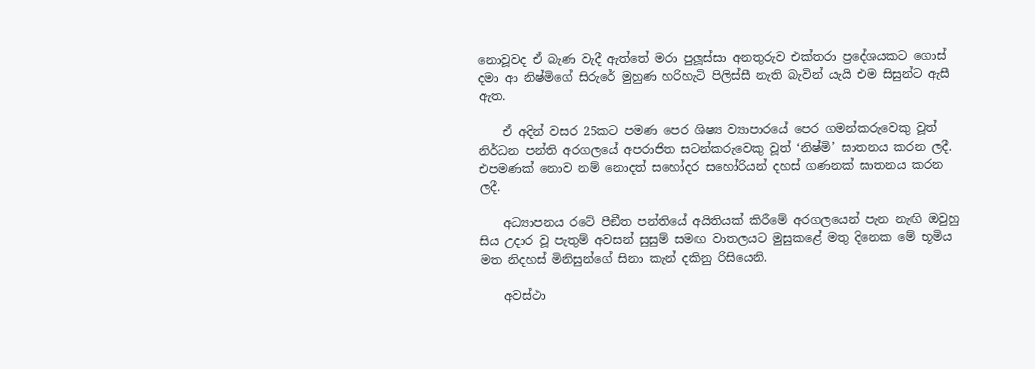නොවූවද ඒ බැණ වැදී ඇත්තේ මරා පුලූස්සා අනතුරුව එක්තරා ප්‍රදේශයකට ගොස් දමා ආ නිෂ්මිගේ සිරුරේ මුහුණ හරිහැටි පිලිස්සී නැති බැවින් යැයි එම සිසුන්ට ඇසී ඇත.

    ඒ අදින් වසර 25කට පමණ පෙර ශිෂ්‍ය ව්‍යාපාරයේ පෙර ගමන්කරුවෙකු වූත් නිර්ධන පන්ති අරගලයේ අපරාජිත සටන්කරුවෙකු වූත් ‘නිෂ්මි’ ඝාතනය කරන ලදී. එපමණක් නොව නම් නොදත් සහෝදර සහෝරියන් දහස් ගණනක් ඝාතනය කරන ලදී.

    අධ්‍යාපනය රටේ පීඞීත පන්තියේ අයිතියක් කිරීමේ අරගලයෙන් පැන නැඟි ඔවුහු සිය උදාර වූ පැතුම් අවසන් සුසුම් සමඟ වාතලයට මුසුකළේ මතු දිනෙක මේ භූමිය මත නිදහස් මිනිසුන්ගේ සිනා කැන් දකිනු රිසියෙනි.

    අවස්ථා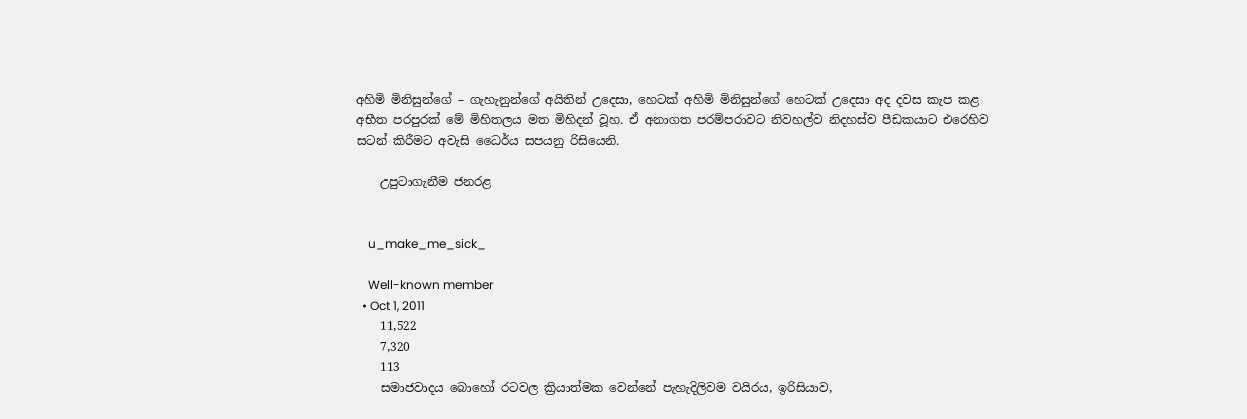අහිමි මිනිසුන්ගේ – ගැහැනුන්ගේ අයිතින් උදෙසා, හෙටක් අහිමි මිනිසුන්ගේ හෙටක් උදෙසා අද දවස කැප කළ අභීත පරපුරක් මේ මිහිතලය මත මිහිදන් වූහ. ඒ අනාගත පරම්පරාවට නිවහල්ව නිදහස්ව පීඩකයාට එරෙහිව සටන් කිරීමට අවැසි ධෛර්ය සපයනු රිසියෙනි.

    උපුටාගැනීම ජනරළ


    u_make_me_sick_

    Well-known member
  • Oct 1, 2011
    11,522
    7,320
    113
    සමාජවාදය බොහෝ රටවල ක්‍රියාත්මක වෙන්නේ පැහැදිලිවම වයිරය, ඉරිසියාව,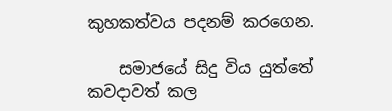කුහකත්වය පදනම් කරගෙන.

    සමාජයේ සිදු විය යුත්තේ කවදාවත් කල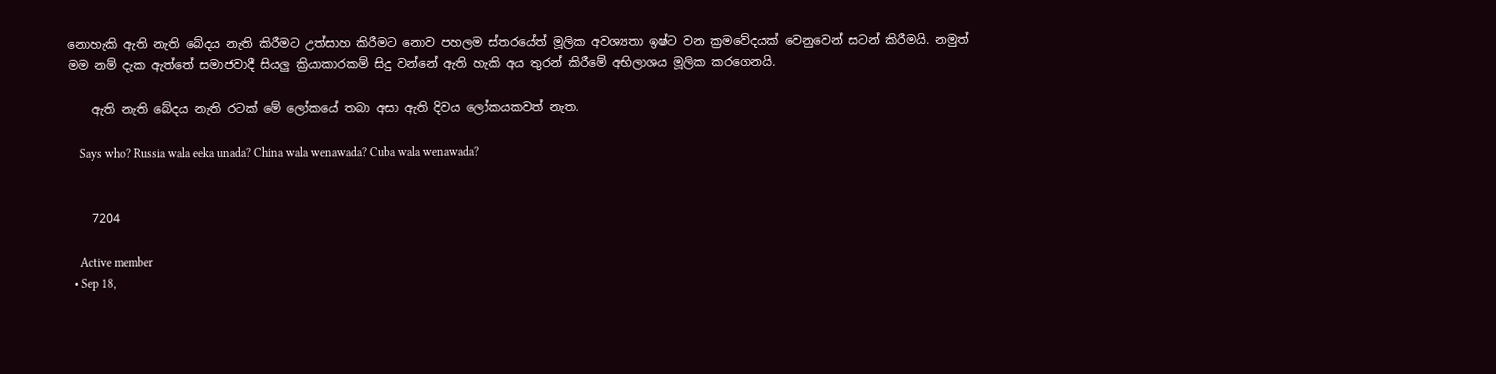නොහැකි ඇති නැති බේදය නැති කිරීමට උත්සාහ කිරීමට නොව පහලම ස්තරයේත් මූලික අවශ්‍යතා ඉෂ්ට වන ක්‍රමවේදයක් වෙනුවෙන් සටන් කිරීමයි. නමුත් මම නම් දැක ඇත්තේ සමාජවාදී සියලු ක්‍රියාකාරකම් සිදු වන්නේ ඇති හැකි අය තුරන් කිරීමේ අභිලාශය මූලික කරගෙනයි.

    ඇති නැති බේදය නැති රටක් මේ ලෝකයේ තබා අසා ඇති දිවය ලෝකයකවත් නැත.

    Says who? Russia wala eeka unada? China wala wenawada? Cuba wala wenawada?


    7204

    Active member
  • Sep 18,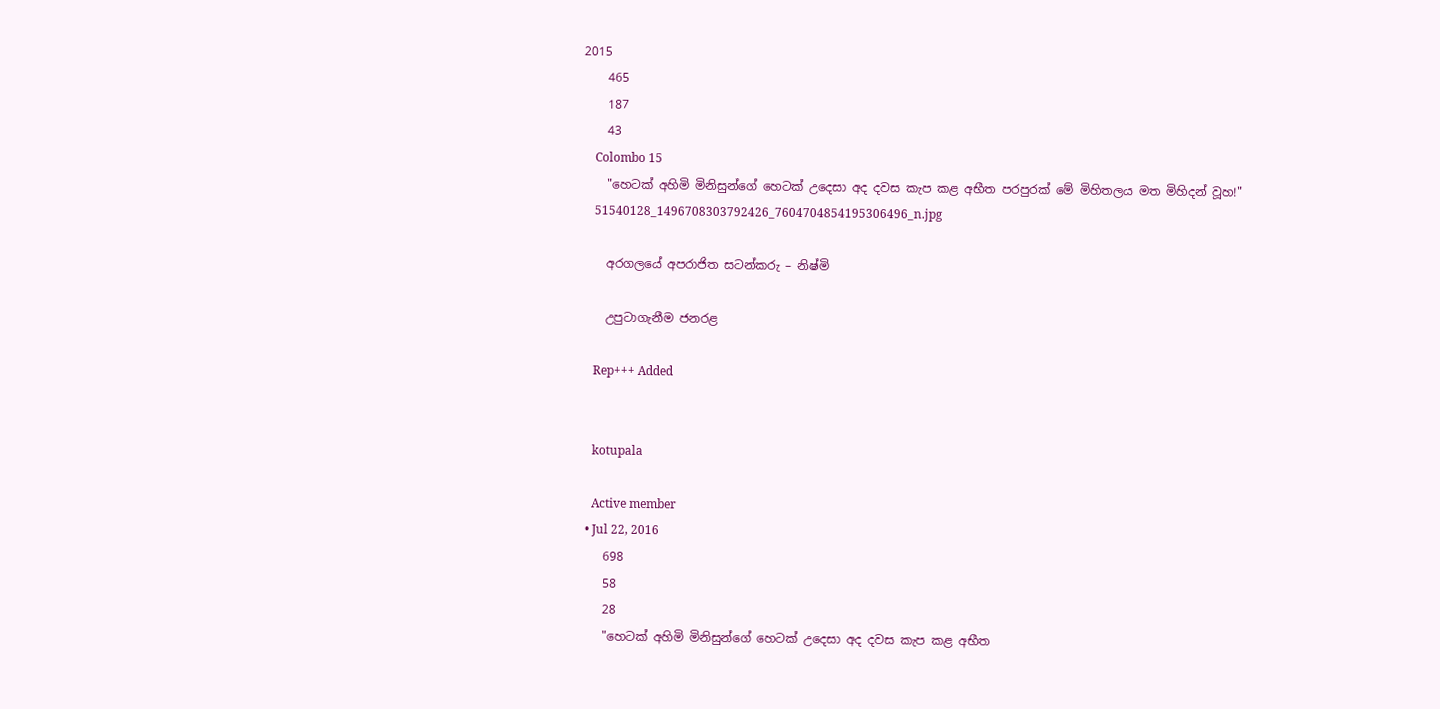2015
    465
    187
    43
    Colombo 15
    "හෙටක් අහිමි මිනිසුන්ගේ හෙටක් උදෙසා අද දවස කැප කළ අභීත පරපුරක් මේ මිහිතලය මත මිහිදන් වූහ!"
    51540128_1496708303792426_7604704854195306496_n.jpg

    අරගලයේ අපරාජිත සටන්කරු – නිෂ්මි

    උපුටාගැනීම ජනරළ

    Rep+++ Added


    kotupala

    Active member
  • Jul 22, 2016
    698
    58
    28
    "හෙටක් අහිමි මිනිසුන්ගේ හෙටක් උදෙසා අද දවස කැප කළ අභීත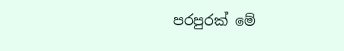පරපුරක් මේ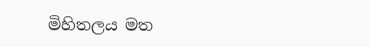මිහිතලය මත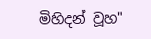මිහිදන් වූහ"